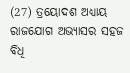(27) ତ୍ରୟୋଦଶ ଅଧ୍ୟାୟ ରାଜଯୋଗ ଅଭ୍ୟାସର ସହଜ ବିଧି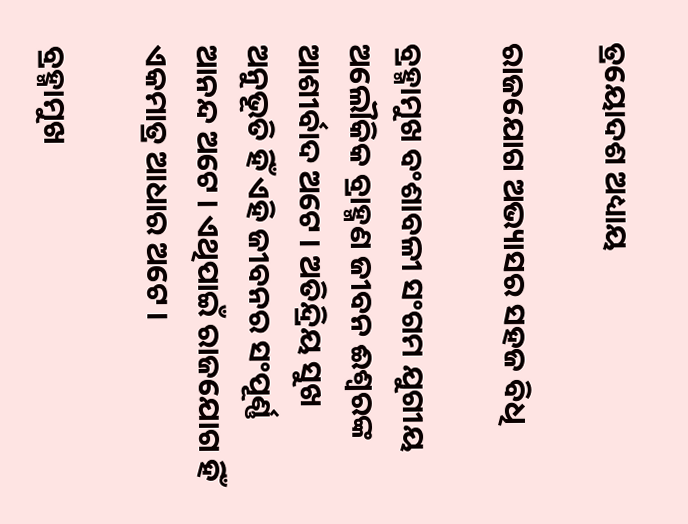ତ୍ରୟୋଦଶ ଅଧ୍ୟାୟ

ରାଜଯୋଗ ଅଭ୍ୟାସର ସହଜ ବିଧି

ବ୍ରହ୍ମାମୁଖ ବଂଶାବଳୀ ସଂଗମ ଯୁଗୀୟ ଅଲୌକିକ ବ୍ରାହ୍ମଣ ଜୀବନ ଈଶ୍ୱରଙ୍କ ଆଶୀର୍ବାଦ ଅଟେ । ଅତିନ୍ଦ୍ରିୟ ସୁଖ ଅନୁଭୂତି ହିଁ ଏହି ଜୀବନର ସଂପୂର୍ଣ୍ଣ ଆନନ୍ଦ ଅଟେ । ଏଥିପାଇଁ ରାଜଯୋଗ ହିଁ ଏକମାତ୍ର ଆଧାର ଅଟେ ।

ବ୍ରହ୍ମାମୁଖ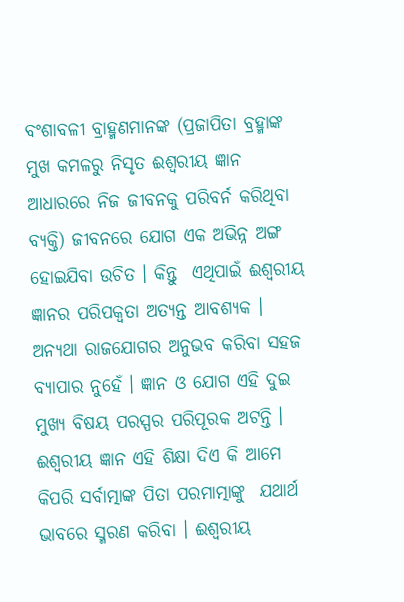ବଂଶାବଳୀ ବ୍ରାହ୍ମଣମାନଙ୍କ (ପ୍ରଜାପିତା ବ୍ରହ୍ମାଙ୍କ ମୁଖ କମଳରୁ ନିସୃତ ଈଶ୍ୱରୀୟ ଜ୍ଞାନ ଆଧାରରେ ନିଜ ଜୀବନକୁ ପରିବର୍ନ କରିଥିବା ବ୍ୟକ୍ତି) ଜୀବନରେ ଯୋଗ ଏକ ଅଭିନ୍ନ ଅଙ୍ଗ ହୋଇଯିବା ଉଚିତ । କିନ୍ତୁ  ଏଥିପାଇଁ ଈଶ୍ୱରୀୟ ଜ୍ଞାନର ପରିପକ୍ୱତା ଅତ୍ୟନ୍ତ ଆବଶ୍ୟକ । ଅନ୍ୟଥା ରାଜଯୋଗର ଅନୁଭବ କରିବା ସହଜ ବ୍ୟାପାର ନୁହେଁ । ଜ୍ଞାନ ଓ ଯୋଗ ଏହି ଦୁଇ ମୁଖ୍ୟ ବିଷୟ ପରସ୍ପର ପରିପୂରକ ଅଟନ୍ତି । ଈଶ୍ୱରୀୟ ଜ୍ଞାନ ଏହି ଶିକ୍ଷା ଦିଏ କି ଆମେ କିପରି ସର୍ବାତ୍ମାଙ୍କ ପିତା ପରମାତ୍ମାଙ୍କୁ  ଯଥାର୍ଥ ଭାବରେ ସ୍ମରଣ କରିବା । ଈଶ୍ୱରୀୟ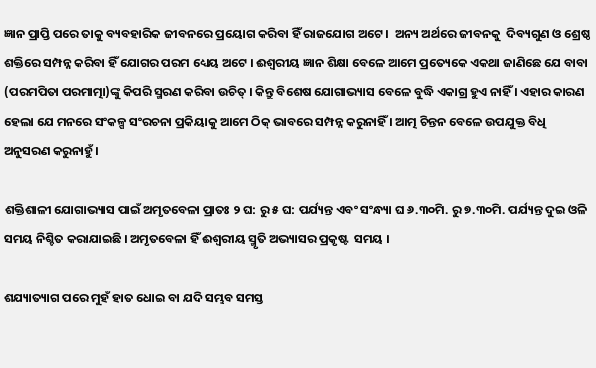ଜ୍ଞାନ ପ୍ରାପ୍ତି ପରେ ତାକୁ ବ୍ୟବହାରିକ ଜୀବନରେ ପ୍ରୟୋଗ କରିବା ହିଁ ରାଜଯୋଗ ଅଟେ ।  ଅନ୍ୟ ଅର୍ଥରେ ଜୀବନକୁ  ଦିବ୍ୟଗୁଣ ଓ ଶ୍ରେଷ୍ଠ ଶକ୍ତିରେ ସମ୍ପନ୍ନ କରିବା ହିଁ ଯୋଗର ପରମ ଧ୍ୟେୟ ଅଟେ । ଈଶ୍ୱରୀୟ ଜ୍ଞାନ ଶିକ୍ଷା ବେଳେ ଆମେ ପ୍ରତ୍ୟେକେ ଏକଥା ଜାଣିଛେ ଯେ ବାବା (ପରମପିତା ପରମାତ୍ମା)ଙ୍କୁ କିପରି ସ୍ମରଣ କରିବା ଉଚିତ୍ । କିନ୍ତୁ ବିଶେଷ ଯୋଗାଭ୍ୟାସ ବେଳେ ବୁଦ୍ଧି ଏକାଗ୍ର ହୁଏ ନାହିଁ । ଏହାର କାରଣ ହେଲା ଯେ ମନରେ ସଂକଳ୍ପ ସଂରଚନା ପ୍ରକିୟାକୁ ଆମେ ଠିକ୍ ଭାବରେ ସମ୍ପନ୍ନ କରୁନାହିଁ । ଆତ୍ମ ଚିନ୍ତନ ବେଳେ ଉପଯୁକ୍ତ ବିଧି ଅନୁସରଣ କରୁନାହୁଁ ।

ଶକ୍ତିଶାଳୀ ଯୋଗାଭ୍ୟାସ ପାଇଁ ଅମୃତବେଳା ପ୍ରାତଃ ୨ ଘ: ରୁ ୫ ଘ: ପର୍ଯ୍ୟନ୍ତ ଏବଂ ସଂନ୍ଧ୍ୟା ଘ ୬.୩୦ମି. ରୁ ୭.୩୦ମି. ପର୍ଯ୍ୟନ୍ତ ଦୁଇ ଓଳି ସମୟ ନିଶ୍ଚିତ କରାଯାଇଛି । ଅମୃତବେଳା ହିଁ ଈଶ୍ୱରୀୟ ସ୍ମୃତି ଅଭ୍ୟାସର ପ୍ରକୃଷ୍ଟ  ସମୟ ।

ଶଯ୍ୟାତ୍ୟାଗ ପରେ ମୁହଁ ହାତ ଧୋଇ ବା ଯଦି ସମ୍ଭବ ସମସ୍ତ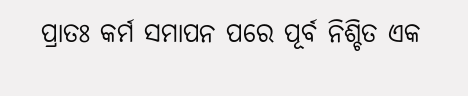ପ୍ରାତଃ କର୍ମ ସମାପନ ପରେ ପୂର୍ବ ନିଶ୍ଚିତ ଏକ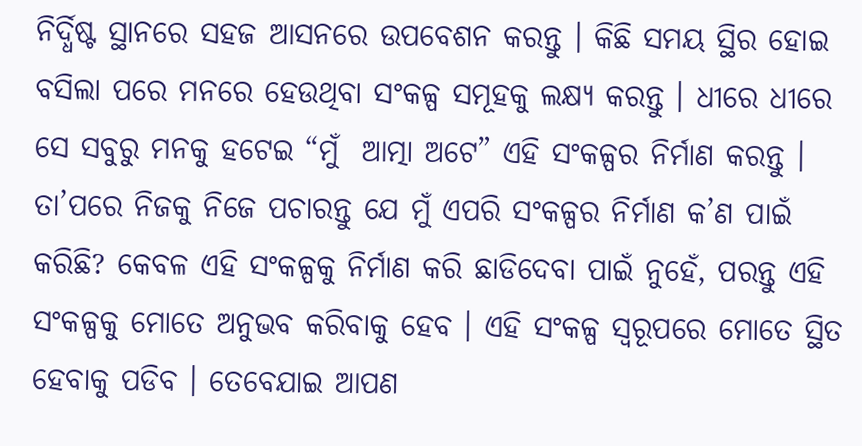ନିର୍ଦ୍ଧିଷ୍ଟ ସ୍ଥାନରେ ସହଜ ଆସନରେ ଉପବେଶନ କରନ୍ତୁ । କିଛି ସମୟ ସ୍ଥିର ହୋଇ ବସିଲା ପରେ ମନରେ ହେଉଥିବା ସଂକଳ୍ପ ସମୂହକୁ ଲକ୍ଷ୍ୟ କରନ୍ତୁ । ଧୀରେ ଧୀରେ ସେ ସବୁରୁ ମନକୁ ହଟେଇ “ମୁଁ  ଆତ୍ମା ଅଟେ” ଏହି ସଂକଳ୍ପର ନିର୍ମାଣ କରନ୍ତୁ । ତା’ପରେ ନିଜକୁ ନିଜେ ପଚାରନ୍ତୁ ଯେ ମୁଁ ଏପରି ସଂକଳ୍ପର ନିର୍ମାଣ କ’ଣ ପାଇଁ କରିଛି? କେବଳ ଏହି ସଂକଳ୍ପକୁ ନିର୍ମାଣ କରି ଛାଡିଦେବା ପାଇଁ ନୁହେଁ, ପରନ୍ତୁ ଏହି ସଂକଳ୍ପକୁ ମୋତେ ଅନୁଭବ କରିବାକୁ ହେବ । ଏହି ସଂକଳ୍ପ ସ୍ବରୂପରେ ମୋତେ ସ୍ଥିତ ହେବାକୁ ପଡିବ । ତେବେଯାଇ ଆପଣ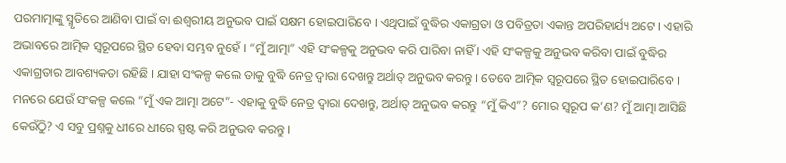ପରମାତ୍ମାଙ୍କୁ ସ୍ମୃତିରେ ଆଣିବା ପାଇଁ ବା ଈଶ୍ୱରୀୟ ଅନୁଭବ ପାଇଁ ସକ୍ଷମ ହୋଇପାରିବେ । ଏଥିପାଇଁ ବୁଦ୍ଧିର ଏକାଗ୍ରତା ଓ ପବିତ୍ରତା ଏକାନ୍ତ ଅପରିହାର୍ଯ୍ୟ ଅଟେ । ଏହାରି ଅଭାବରେ ଆତ୍ମିକ ସ୍ବରୂପରେ ସ୍ଥିତ ହେବା ସମ୍ଭବ ନୁହେଁ । “ମୁଁ ଆତ୍ମା” ଏହି ସଂକଳ୍ପକୁ ଅନୁଭବ କରି ପାରିବା ନାହିଁ । ଏହି ସଂକଳ୍ପକୁ ଅନୁଭବ କରିବା ପାଇଁ ବୁଦ୍ଧିର ଏକାଗ୍ରତାର ଆବଶ୍ୟକତା ରହିଛି । ଯାହା ସଂକଳ୍ପ କଲେ ତାକୁ ବୁଦ୍ଧି ନେତ୍ର ଦ୍ୱାରା ଦେଖନ୍ତୁ ଅର୍ଥାତ୍ ଅନୁଭବ କରନ୍ତୁ । ତେବେ ଆତ୍ମିକ ସ୍ବରୂପରେ ସ୍ଥିତ ହୋଇପାରିବେ । ମନରେ ଯେଉଁ ସଂକଳ୍ପ କଲେ “ମୁଁ ଏକ ଆତ୍ମା ଅଟେ”- ଏହାକୁ ବୁଦ୍ଧି ନେତ୍ର ଦ୍ୱାରା ଦେଖନ୍ତୁ, ଅର୍ଥାତ୍ ଅନୁଭବ କରନ୍ତୁ “ମୁଁ କିଏ”? ମୋର ସ୍ବରୂପ କ’ଣ? ମୁଁ ଆତ୍ମା ଆସିଛି କେଉଁଠିୁ? ଏ ସବୁ ପ୍ରଶ୍ନକୁ ଧୀରେ ଧୀରେ ସ୍ପଷ୍ଟ କରି ଅନୁଭବ କରନ୍ତୁ ।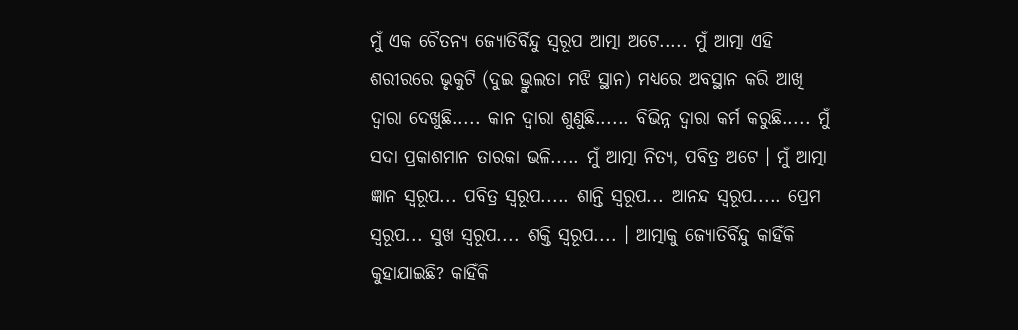ମୁଁ ଏକ ଚୈତନ୍ୟ ଜ୍ୟୋତିର୍ବିନ୍ଦୁ ସ୍ବରୂପ ଆତ୍ମା ଅଟେ..... ମୁଁ ଆତ୍ମା ଏହି ଶରୀରରେ ଭୃକୁଟି (ଦୁଇ ଭ୍ରୁଲତା ମଝି ସ୍ଥାନ) ମଧ୍ୟରେ ଅବସ୍ଥାନ କରି ଆଖି ଦ୍ୱାରା ଦେଖୁଛି..... କାନ ଦ୍ୱାରା ଶୁଣୁଛି...... ବିଭିନ୍ନ ଦ୍ୱାରା କର୍ମ କରୁଛି..... ମୁଁ ସଦା ପ୍ରକାଶମାନ ତାରକା ଭଳି..... ମୁଁ ଆତ୍ମା ନିତ୍ୟ, ପବିତ୍ର ଅଟେ । ମୁଁ ଆତ୍ମା ଜ୍ଞାନ ସ୍ବରୂପ... ପବିତ୍ର ସ୍ବରୂପ..... ଶାନ୍ତି ସ୍ବରୂପ... ଆନନ୍ଦ ସ୍ବରୂପ..... ପ୍ରେମ ସ୍ବରୂପ... ସୁଖ ସ୍ବରୂପ.... ଶକ୍ତି ସ୍ବରୂପ.... । ଆତ୍ମାକୁ ଜ୍ୟୋତିର୍ବିନ୍ଦୁ କାହିଁକି କୁହାଯାଇଛି? କାହିଁକି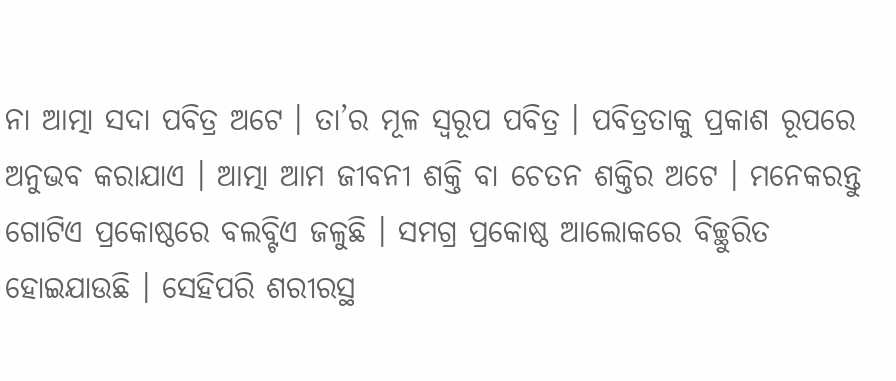ନା ଆତ୍ମା ସଦା ପବିତ୍ର ଅଟେ । ତା’ର ମୂଳ ସ୍ବରୂପ ପବିତ୍ର । ପବିତ୍ରତାକୁ ପ୍ରକାଶ ରୂପରେ ଅନୁଭବ କରାଯାଏ । ଆତ୍ମା ଆମ ଜୀବନୀ ଶକ୍ତି ବା ଚେତନ ଶକ୍ତିର ଅଟେ । ମନେକରନ୍ତୁ ଗୋଟିଏ ପ୍ରକୋଷ୍ଠରେ ବଲବ୍ଟିଏ ଜଳୁଛି । ସମଗ୍ର ପ୍ରକୋଷ୍ଠ ଆଲୋକରେ ବିଚ୍ଛୁରିତ ହୋଇଯାଉଛି । ସେହିପରି ଶରୀରସ୍ଥ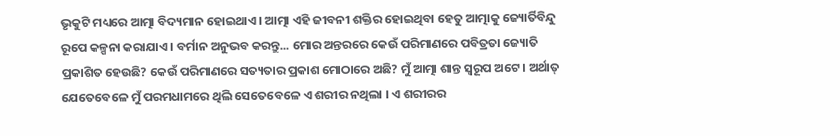ଭୃକୁଟି ମଧ୍ୟରେ ଆତ୍ମା ବିଦ୍ୟମାନ ହୋଇଥାଏ । ଆତ୍ମା ଏହି ଜୀବନୀ ଶକ୍ତିର ହୋଇଥିବା ହେତୁ ଆତ୍ମାକୁ ଜ୍ୟୋର୍ତିବିନ୍ଦୁ ରୂପେ କଳ୍ପନା କରାଯାଏ । ବର୍ମାନ ଅନୁଭବ କରନ୍ତୁ... ମୋର ଅନ୍ତରରେ କେଉଁ ପରିମାଣରେ ପବିତ୍ରତା ଜ୍ୟୋତି ପ୍ରକାଶିତ ହେଉଛି? କେଉଁ ପରିମାଣରେ ସତ୍ୟତାର ପ୍ରକାଶ ମୋଠାରେ ଅଛି? ମୁଁ ଆତ୍ମା ଶାନ୍ତ ସ୍ବରୂପ ଅଟେ । ଅର୍ଥାତ୍ ଯେତେବେଳେ ମୁଁ ପରମଧାମରେ ଥିଲି ସେତେବେଳେ ଏ ଶରୀର ନଥିଲା । ଏ ଶରୀରର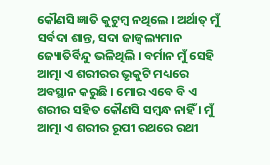କୌଣସି ଜ୍ଞାତି କୁଟୁମ୍ବ ନଥିଲେ । ଅର୍ଥାତ୍ ମୁଁ ସର୍ବଦା ଶାନ୍ତ, ସଦା ଜାଜ୍ୱଲ୍ୟମାନ ଜ୍ୟୋତିର୍ବିନ୍ଦୁ ଭଳିଥିଲି । ବର୍ମାନ ମୁଁ ସେହି ଆତ୍ମା ଏ ଶରୀରର ଭୃକୁଟି ମଧ୍ୟରେ ଅବସ୍ଥାନ କରୁଛି । ମୋର ଏବେ ବି ଏ ଶରୀର ସହିତ କୌଣସି ସମ୍ବନ୍ଧ ନାହିଁ । ମୁଁ ଆତ୍ମା ଏ ଶରୀର ରୂପୀ ରଥରେ ରଥୀ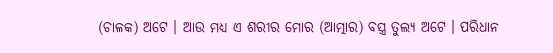(ଚାଳକ) ଅଟେ । ଆଉ ମଧ୍ୟ ଏ ଶରୀର ମୋର (ଆତ୍ମାର) ବସ୍ତ୍ର ତୁଲ୍ୟ ଅଟେ । ପରିଧାନ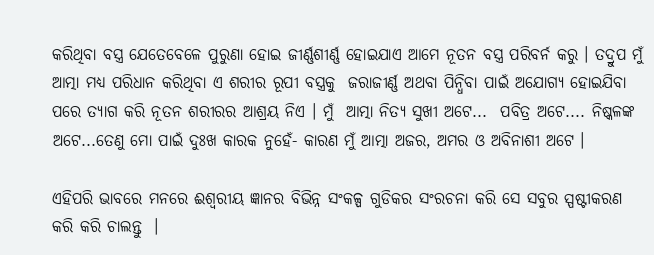କରିଥିବା ବସ୍ତ୍ର ଯେତେବେଳେ ପୁରୁଣା ହୋଇ ଜୀର୍ଣ୍ଣଶୀର୍ଣ୍ଣ ହୋଇଯାଏ ଆମେ ନୂତନ ବସ୍ତ୍ର ପରିବର୍ନ କରୁ । ତଦ୍ରୁପ ମୁଁ ଆତ୍ମା ମଧ୍ୟ ପରିଧାନ କରିଥିବା ଏ ଶରୀର ରୂପୀ ବସ୍ତ୍ରକୁ  ଜରାଜୀର୍ଣ୍ଣ ଅଥବା ପିନ୍ଧିବା ପାଇଁ ଅଯୋଗ୍ୟ ହୋଇଯିବା ପରେ ତ୍ୟାଗ କରି ନୂତନ ଶରୀରର ଆଶ୍ରୟ ନିଏ । ମୁଁ  ଆତ୍ମା ନିତ୍ୟ ସୁଖୀ ଅଟେ...  ପବିତ୍ର ଅଟେ.... ନିଷ୍କଳଙ୍କ ଅଟେ...ତେଣୁ ମୋ ପାଇଁ ଦୁଃଖ କାରକ ନୁହେଁ- କାରଣ ମୁଁ ଆତ୍ମା ଅଜର, ଅମର ଓ ଅବିନାଶୀ ଅଟେ ।

ଏହିପରି ଭାବରେ ମନରେ ଈଶ୍ୱରୀୟ ଜ୍ଞାନର ବିଭିନ୍ନ ସଂକଳ୍ପ ଗୁଡିକର ସଂରଚନା କରି ସେ ସବୁର ସ୍ପଷ୍ଟୀକରଣ କରି କରି ଚାଲନ୍ତୁ  ।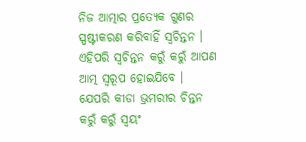ନିଜ ଆତ୍ମାର ପ୍ରତ୍ୟେକ ଗୁଣର ସ୍ପଷ୍ଟୀକରଣ କରିବାହିଁ ସ୍ବଚିନ୍ତନ । ଏହିପରି ସ୍ବଚିନ୍ତନ କରୁଁ କରୁଁ ଆପଣ ଆତ୍ମ ସ୍ବରୂପ ହୋଇଯିବେ । ଯେପରି କୀଡା ଭ୍ରମରୀର ଚିନ୍ତନ କରୁଁ କରୁଁ ସ୍ବୟଂ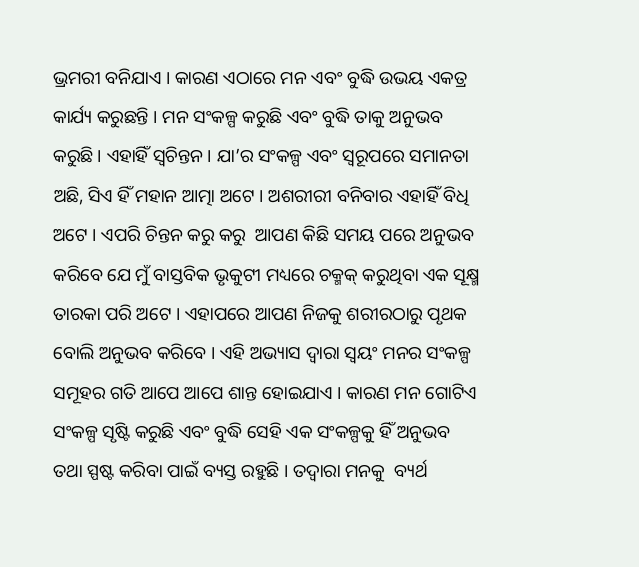ଭ୍ରମରୀ ବନିଯାଏ । କାରଣ ଏଠାରେ ମନ ଏବଂ ବୁଦ୍ଧି ଉଭୟ ଏକତ୍ର କାର୍ଯ୍ୟ କରୁଛନ୍ତି । ମନ ସଂକଳ୍ପ କରୁଛି ଏବଂ ବୁଦ୍ଧି ତାକୁ ଅନୁଭବ କରୁଛି । ଏହାହିଁ ସ୍ବଚିନ୍ତନ । ଯା’ର ସଂକଳ୍ପ ଏବଂ ସ୍ବରୂପରେ ସମାନତା ଅଛି, ସିଏ ହିଁ ମହାନ ଆତ୍ମା ଅଟେ । ଅଶରୀରୀ ବନିବାର ଏହାହିଁ ବିଧି ଅଟେ । ଏପରି ଚିନ୍ତନ କରୁ କରୁ  ଆପଣ କିଛି ସମୟ ପରେ ଅନୁଭବ କରିବେ ଯେ ମୁଁ ବାସ୍ତବିକ ଭୃକୁଟୀ ମଧ୍ୟରେ ଚକ୍ମକ୍ କରୁଥିବା ଏକ ସୂକ୍ଷ୍ମ ତାରକା ପରି ଅଟେ । ଏହାପରେ ଆପଣ ନିଜକୁ ଶରୀରଠାରୁ ପୃଥକ ବୋଲି ଅନୁଭବ କରିବେ । ଏହି ଅଭ୍ୟାସ ଦ୍ୱାରା ସ୍ବୟଂ ମନର ସଂକଳ୍ପ ସମୂହର ଗତି ଆପେ ଆପେ ଶାନ୍ତ ହୋଇଯାଏ । କାରଣ ମନ ଗୋଟିଏ ସଂକଳ୍ପ ସୃଷ୍ଟି କରୁଛି ଏବଂ ବୁଦ୍ଧି ସେହି ଏକ ସଂକଳ୍ପକୁ ହିଁ ଅନୁଭବ ତଥା ସ୍ପଷ୍ଟ କରିବା ପାଇଁ ବ୍ୟସ୍ତ ରହୁଛି । ତଦ୍ୱାରା ମନକୁ  ବ୍ୟର୍ଥ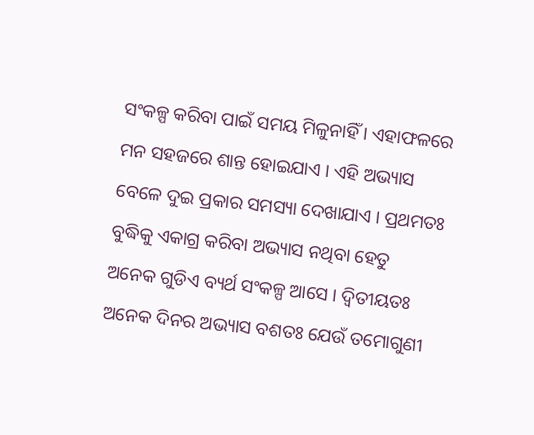ସଂକଳ୍ପ କରିବା ପାଇଁ ସମୟ ମିଳୁନାହିଁ । ଏହାଫଳରେ ମନ ସହଜରେ ଶାନ୍ତ ହୋଇଯାଏ । ଏହି ଅଭ୍ୟାସ ବେଳେ ଦୁଇ ପ୍ରକାର ସମସ୍ୟା ଦେଖାଯାଏ । ପ୍ରଥମତଃ ବୁଦ୍ଧିକୁ ଏକାଗ୍ର କରିବା ଅଭ୍ୟାସ ନଥିବା ହେତୁ  ଅନେକ ଗୁଡିଏ ବ୍ୟର୍ଥ ସଂକଳ୍ପ ଆସେ । ଦ୍ୱିତୀୟତଃ ଅନେକ ଦିନର ଅଭ୍ୟାସ ବଶତଃ ଯେଉଁ ତମୋଗୁଣୀ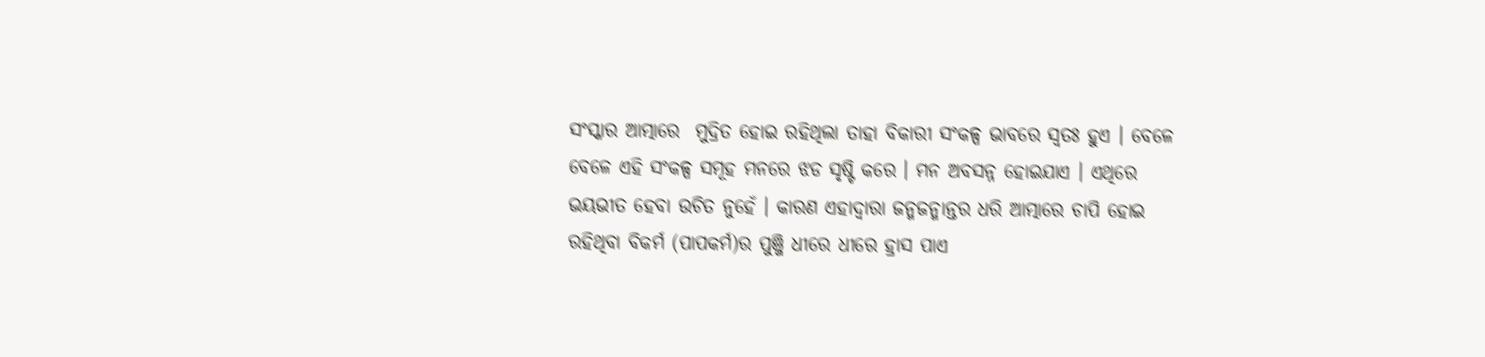ସଂସ୍କାର ଆତ୍ମାରେ  ମୁଦ୍ରିତ ହୋଇ ରହିଥିଲା ତାହା ବିକାରୀ ସଂକଳ୍ପ ଭାବରେ ସ୍ବତଃ ହୁଏ । ବେଳେ ବେଳେ ଏହି ସଂକଳ୍ପ ସମୂହ ମନରେ ଝଡ ସୃଷ୍ଟି କରେ । ମନ ଅବସନ୍ନ ହୋଇଯାଏ । ଏଥିରେ ଭୟଭୀତ ହେବା ଉଚିତ ନୁହେଁ । କାରଣ ଏହାଦ୍ୱାରା ଜନ୍ମଜନ୍ମାନ୍ତର ଧରି ଆତ୍ମାରେ ଚାପି ହୋଇ ରହିଥିବା ବିକର୍ମ (ପାପକର୍ମ)ର ପୁଞ୍ଜି ଧୀରେ ଧୀରେ ହ୍ରାସ ପାଏ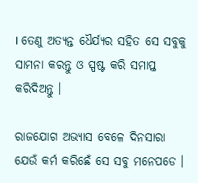। ତେଣୁ ଅତ୍ୟନ୍ତ ଧୈର୍ଯ୍ୟର ସହିତ ସେ ସବୁକୁ ସାମନା କରନ୍ତୁ ଓ ସ୍ପଷ୍ଟ କରି ସମାପ୍ତ କରିଦିଅନ୍ତୁ ।

ରାଜଯୋଗ ଅଭ୍ୟାସ ବେଳେ ଦିନସାରା ଯେଉଁ କର୍ମ କରିଛେଁ ସେ ସବୁ ମନେପଡେ ।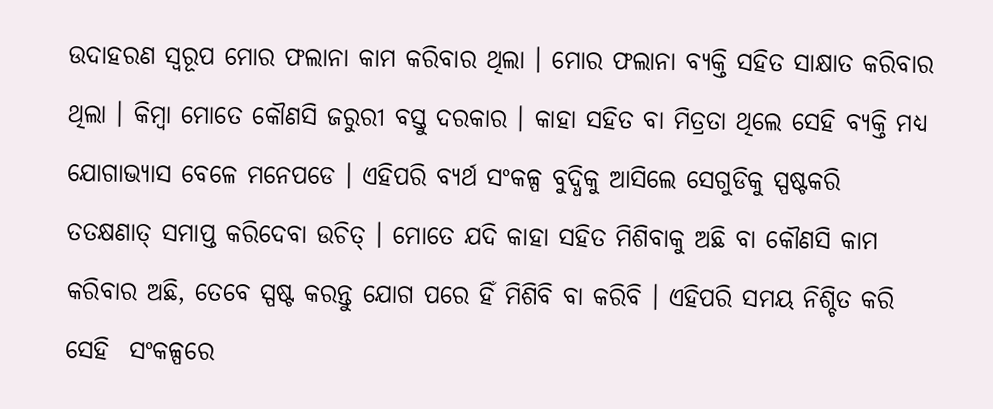ଉଦାହରଣ ସ୍ବରୂପ ମୋର ଫଲାନା କାମ କରିବାର ଥିଲା । ମୋର ଫଲାନା ବ୍ୟକ୍ତି ସହିତ ସାକ୍ଷାତ କରିବାର ଥିଲା । କିମ୍ବା ମୋତେ କୌଣସି ଜରୁରୀ ବସ୍ତୁ ଦରକାର । କାହା ସହିତ ବା ମିତ୍ରତା ଥିଲେ ସେହି ବ୍ୟକ୍ତି ମଧ୍ୟ ଯୋଗାଭ୍ୟାସ ବେଳେ ମନେପଡେ । ଏହିପରି ବ୍ୟର୍ଥ ସଂକଳ୍ପ ବୁଦ୍ଧିକୁ ଆସିଲେ ସେଗୁଡିକୁ ସ୍ପଷ୍ଟକରି ତତକ୍ଷଣାତ୍ ସମାପ୍ତ କରିଦେବା ଉଚିତ୍ । ମୋତେ ଯଦି କାହା ସହିତ ମିଶିବାକୁ ଅଛି ବା କୌଣସି କାମ କରିବାର ଅଛି, ତେବେ ସ୍ପଷ୍ଟ କରନ୍ତୁ ଯୋଗ ପରେ ହିଁ ମିଶିବି ବା କରିବି । ଏହିପରି ସମୟ ନିଶ୍ଚିତ କରି  ସେହି  ସଂକଳ୍ପରେ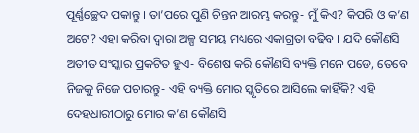ପୂର୍ଣ୍ଣଚ୍ଛେଦ ପକାନ୍ତୁ । ତା’ପରେ ପୁଣି ଚିନ୍ତନ ଆରମ୍ଭ କରନ୍ତୁ- ମୁଁ କିଏ? କିପରି ଓ କ’ଣ ଅଟେ? ଏହା କରିବା ଦ୍ୱାରା ଅଳ୍ପ ସମୟ ମଧ୍ୟରେ ଏକାଗ୍ରତା ବଢିବ । ଯଦି କୌଣସି ଅତୀତ ସଂସ୍କାର ପ୍ରକଟିତ ହୁଏ- ବିଶେଷ କରି କୌଣସି ବ୍ୟକ୍ତି ମନେ ପଡେ, ତେବେ ନିଜକୁ ନିଜେ ପଚାରନ୍ତୁ- ଏହି ବ୍ୟକ୍ତି ମୋର ସ୍କୃତିରେ ଆସିଲେ କାହିଁକି? ଏହି ଦେହଧାରୀଠାରୁ ମୋର କ’ଣ କୌଣସି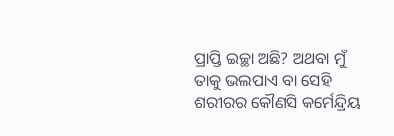ପ୍ରାପ୍ତି ଇଚ୍ଛା ଅଛି? ଅଥବା ମୁଁ ତାକୁ ଭଲପାଏ ବା ସେହି ଶରୀରର କୌଣସି କର୍ମେନ୍ଦ୍ରିୟ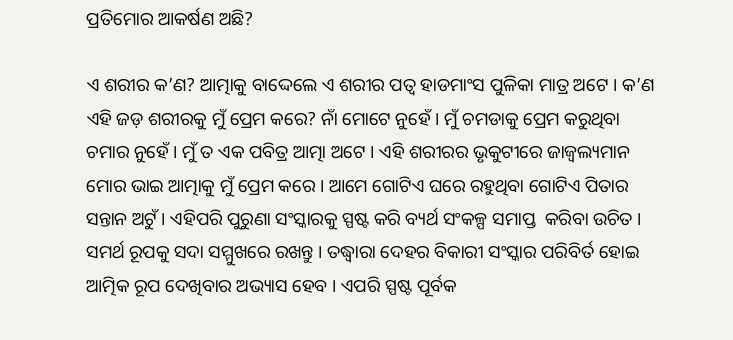ପ୍ରତିମୋର ଆକର୍ଷଣ ଅଛି?

ଏ ଶରୀର କ’ଣ? ଆତ୍ମାକୁ ବାଦ୍ଦେଲେ ଏ ଶରୀର ପତ୍ୱ ହାଡମାଂସ ପୁଳିକା ମାତ୍ର ଅଟେ । କ’ଣ ଏହି ଜଡ଼ ଶରୀରକୁ ମୁଁ ପ୍ରେମ କରେ? ନାଁ ମୋଟେ ନୁହେଁ । ମୁଁ ଚମଡାକୁ ପ୍ରେମ କରୁଥିବା ଚମାର ନୁହେଁ । ମୁଁ ତ ଏକ ପବିତ୍ର ଆତ୍ମା ଅଟେ । ଏହି ଶରୀରର ଭୃକୁଟୀରେ ଜାଜ୍ୱଲ୍ୟମାନ ମୋର ଭାଇ ଆତ୍ମାକୁ ମୁଁ ପ୍ରେମ କରେ । ଆମେ ଗୋଟିଏ ଘରେ ରହୁଥିବା ଗୋଟିଏ ପିତାର ସନ୍ତାନ ଅଟୁଁ । ଏହିପରି ପୁରୁଣା ସଂସ୍କାରକୁ ସ୍ପଷ୍ଟ କରି ବ୍ୟର୍ଥ ସଂକଳ୍ପ ସମାପ୍ତ  କରିବା ଉଚିତ । ସମର୍ଥ ରୂପକୁ ସଦା ସମ୍ମୁଖରେ ରଖନ୍ତୁ । ତଦ୍ଧ୍ୱାରା ଦେହର ବିକାରୀ ସଂସ୍କାର ପରିବିର୍ତ ହୋଇ ଆତ୍ମିକ ରୂପ ଦେଖିବାର ଅଭ୍ୟାସ ହେବ । ଏପରି ସ୍ପଷ୍ଟ ପୂର୍ବକ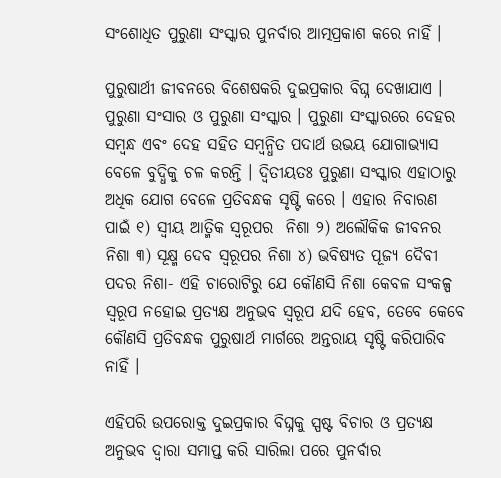ସଂଶୋଧିତ ପୁରୁଣା ସଂସ୍କାର ପୁନର୍ବାର ଆତ୍ମପ୍ରକାଶ କରେ ନାହିଁ ।

ପୁରୁଷାର୍ଥୀ ଜୀବନରେ ବିଶେଷକରି ଦୁଇପ୍ରକାର ବିଘ୍ନ ଦେଖାଯାଏ । ପୁରୁଣା ସଂସାର ଓ ପୁରୁଣା ସଂସ୍କାର । ପୁରୁଣା ସଂସ୍କାରରେ ଦେହର ସମ୍ବନ୍ଧ ଏବଂ ଦେହ ସହିତ ସମ୍ବନ୍ଧିତ ପଦାର୍ଥ ଉଭୟ ଯୋଗାଭ୍ୟାସ ବେଳେ ବୁଦ୍ଧିକୁ ଚଳ କରନ୍ତି । ଦ୍ୱିତୀୟତଃ ପୁରୁଣା ସଂସ୍କାର ଏହାଠାରୁ ଅଧିକ ଯୋଗ ବେଳେ ପ୍ରତିବନ୍ଧକ ସୃଷ୍ଟି କରେ । ଏହାର ନିବାରଣ ପାଇଁ ୧) ସ୍ବୀୟ ଆତ୍ମିକ ସ୍ବରୂପର  ନିଶା ୨) ଅଲୌକିକ ଜୀବନର ନିଶା ୩) ସୂକ୍ଷ୍ମ ଦେବ ସ୍ବରୂପର ନିଶା ୪) ଭବିଷ୍ୟତ ପୂଜ୍ୟ ଦୈବୀ ପଦର ନିଶା- ଏହି ଚାରୋଟିରୁ ଯେ କୌଣସି ନିଶା କେବଳ ସଂକଳ୍ପ ସ୍ବରୂପ ନହୋଇ ପ୍ରତ୍ୟକ୍ଷ ଅନୁଭବ ସ୍ବରୂପ ଯଦି ହେବ, ତେବେ କେବେ କୌଣସି ପ୍ରତିବନ୍ଧକ ପୁରୁଷାର୍ଥ ମାର୍ଗରେ ଅନ୍ତରାୟ ସୃଷ୍ଟି କରିପାରିବ ନାହିଁ ।

ଏହିପରି ଉପରୋକ୍ତ ଦୁଇପ୍ରକାର ବିଘ୍ନକୁ ସ୍ପଷ୍ଟ ବିଚାର ଓ ପ୍ରତ୍ୟକ୍ଷ ଅନୁଭବ ଦ୍ୱାରା ସମାପ୍ତ କରି ସାରିଲା ପରେ ପୁନର୍ବାର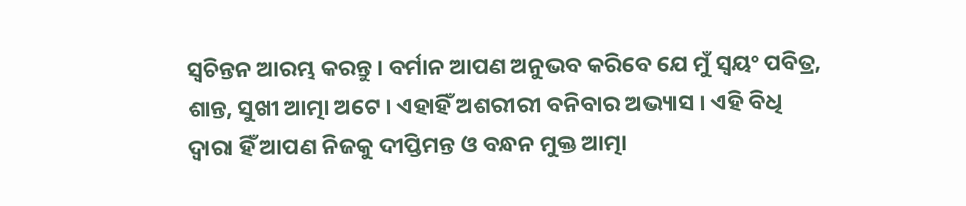ସ୍ବଚିନ୍ତନ ଆରମ୍ଭ କରନ୍ତୁ । ବର୍ମାନ ଆପଣ ଅନୁଭବ କରିବେ ଯେ ମୁଁ ସ୍ବୟଂ ପବିତ୍ର, ଶାନ୍ତ, ସୁଖୀ ଆତ୍ମା ଅଟେ । ଏହାହିଁ ଅଶରୀରୀ ବନିବାର ଅଭ୍ୟାସ । ଏହି ବିଧି ଦ୍ୱାରା ହିଁ ଆପଣ ନିଜକୁ ଦୀପ୍ତିମନ୍ତ ଓ ବନ୍ଧନ ମୁକ୍ତ ଆତ୍ମା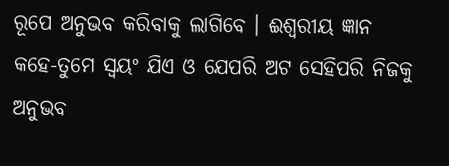ରୂପେ ଅନୁଭବ କରିବାକୁ ଲାଗିବେ । ଈଶ୍ୱରୀୟ ଜ୍ଞାନ କହେ-ତୁମେ ସ୍ବୟଂ ଯିଏ ଓ ଯେପରି ଅଟ ସେହିପରି ନିଜକୁ ଅନୁଭବ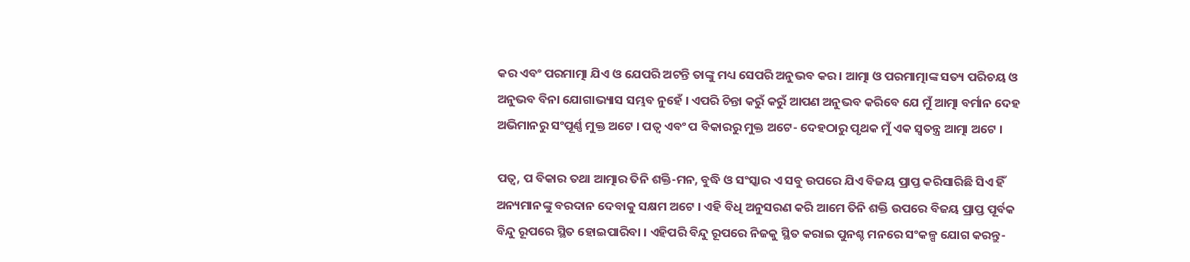କର ଏବଂ ପରମାତ୍ମା ଯିଏ ଓ ଯେପରି ଅଟନ୍ତି ତାଙ୍କୁ ମଧ୍ୟ ସେପରି ଅନୁଭବ କର । ଆତ୍ମା ଓ ପରମାତ୍ମାଙ୍କ ସତ୍ୟ ପରିଚୟ ଓ ଅନୁଭବ ବିନା ଯୋଗାଭ୍ୟାସ ସମ୍ଭବ ନୁହେଁ । ଏପରି ଚିନ୍ତା କରୁଁ କରୁଁ ଆପଣ ଅନୁଭବ କରିବେ ଯେ ମୁଁ ଆତ୍ମା ବର୍ମାନ ଦେହ ଅଭିମାନରୁ ସଂପୂର୍ଣ୍ଣ ମୁକ୍ତ ଅଟେ । ପତ୍ୱ ଏବଂ ପ ବିକାରରୁ ମୁକ୍ତ ଅଟେ- ଦେହଠାରୁ ପୃଥକ ମୁଁ ଏକ ସ୍ବତନ୍ତ୍ର ଆତ୍ମା ଅଟେ ।

ପତ୍ୱ, ପ ବିକାର ତଥା ଆତ୍ମାର ତିନି ଶକ୍ତି-ମନ, ବୁଦ୍ଧି ଓ ସଂସ୍କାର ଏ ସବୁ ଉପରେ ଯିଏ ବିଜୟ ପ୍ରାପ୍ତ କରିସାରିଛି ସିଏ ହିଁ ଅନ୍ୟମାନଙ୍କୁ ବରଦାନ ଦେବାକୁ ସକ୍ଷମ ଅଟେ । ଏହି ବିଧି ଅନୁସରଣ କରି ଆମେ ତିନି ଶକ୍ତି ଉପରେ ବିଜୟ ପ୍ରାପ୍ତ ପୂର୍ବକ ବିନ୍ଦୁ ରୂପରେ ସ୍ଥିତ ହୋଇପାରିବା । ଏହିପରି ବିନ୍ଦୁ ରୂପରେ ନିଜକୁ ସ୍ଥିତ କରାଇ ପୁନଶ୍ଚ ମନରେ ସଂକଳ୍ପ ଯୋଗ କରନ୍ତୁ-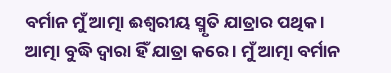ବର୍ମାନ ମୁଁ ଆତ୍ମା ଈଶ୍ୱରୀୟ ସ୍ମୃତି ଯାତ୍ରାର ପଥିକ । ଆତ୍ମା ବୁଦ୍ଧି ଦ୍ୱାରା ହିଁ ଯାତ୍ରା କରେ । ମୁଁ ଆତ୍ମା ବର୍ମାନ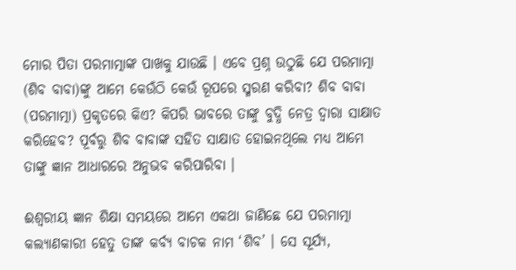ମୋର ପିତା ପରମାତ୍ମାଙ୍କ ପାଖକୁ ଯାଉଛି । ଏବେ ପ୍ରଶ୍ନ ଉଠୁଛି ଯେ ପରମାତ୍ମା (ଶିବ ବାବା)ଙ୍କୁ ଆମେ କେଉଁଠି କେଉଁ ରୂପରେ ସ୍ମରଣ କରିବା? ଶିବ ବାବା (ପରମାତ୍ମା) ପ୍ରକୃତରେ କିଏ? କିପରି ଭାବରେ ତାଙ୍କୁ ବୁଦ୍ଧି ନେତ୍ର ଦ୍ୱାରା ସାକ୍ଷାତ କରିହେବ? ପୂର୍ବରୁ ଶିବ ବାବାଙ୍କ ସହିତ ସାକ୍ଷାତ ହୋଇନଥିଲେ ମଧ୍ୟ ଆମେ ତାଙ୍କୁ ଜ୍ଞାନ ଆଧାରରେ ଅନୁଭବ କରିପାରିବା ।

ଈଶ୍ୱରୀୟ ଜ୍ଞାନ ଶିକ୍ଷା ସମୟରେ ଆମେ ଏକଥା ଜାଣିଛେ ଯେ ପରମାତ୍ମା କଲ୍ୟାଣକାରୀ ହେତୁ ତାଙ୍କ କର୍ବ୍ୟ ବାଚକ ନାମ ‘ଶିବ’ । ସେ ସୂର୍ଯ୍ୟ,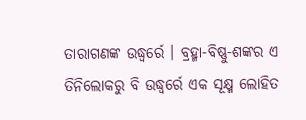ତାରାଗଣଙ୍କ ଉଦ୍ଧ୍ୱର୍ରେ । ବ୍ରହ୍ମା-ବିଷ୍ଣୁ-ଶଙ୍କର ଏ ତିନିଲୋକରୁ ବି ଉଦ୍ଧ୍ୱର୍ରେ ଏକ ସୂକ୍ଷ୍ମ ଲୋହିତ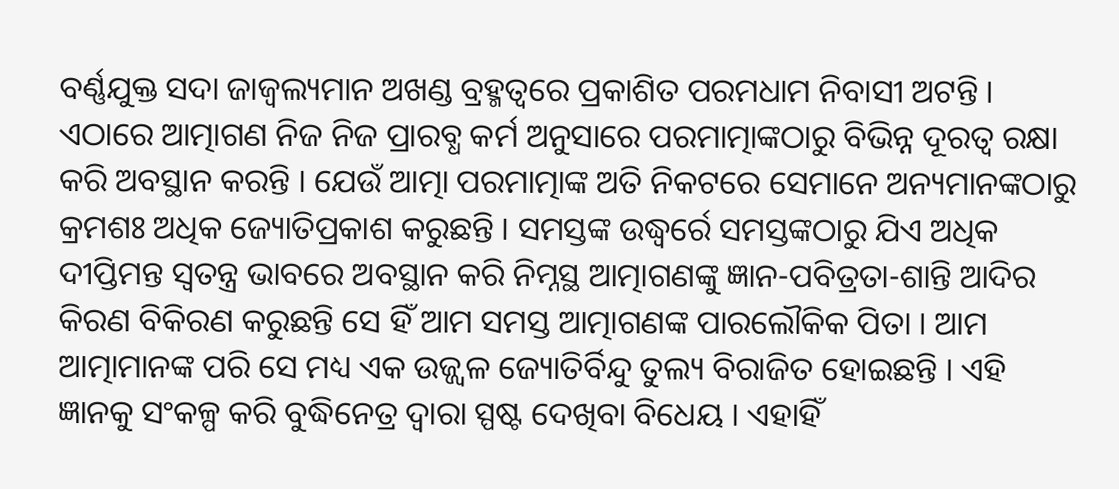ବର୍ଣ୍ଣଯୁକ୍ତ ସଦା ଜାଜ୍ୱଲ୍ୟମାନ ଅଖଣ୍ଡ ବ୍ରହ୍ମତ୍ୱରେ ପ୍ରକାଶିତ ପରମଧାମ ନିବାସୀ ଅଟନ୍ତି । ଏଠାରେ ଆତ୍ମାଗଣ ନିଜ ନିଜ ପ୍ରାରବ୍ଧ କର୍ମ ଅନୁସାରେ ପରମାତ୍ମାଙ୍କଠାରୁ ବିଭିନ୍ନ ଦୂରତ୍ୱ ରକ୍ଷା କରି ଅବସ୍ଥାନ କରନ୍ତି । ଯେଉଁ ଆତ୍ମା ପରମାତ୍ମାଙ୍କ ଅତି ନିକଟରେ ସେମାନେ ଅନ୍ୟମାନଙ୍କଠାରୁ କ୍ରମଶଃ ଅଧିକ ଜ୍ୟୋତିପ୍ରକାଶ କରୁଛନ୍ତି । ସମସ୍ତଙ୍କ ଉଦ୍ଧ୍ୱର୍ରେ ସମସ୍ତଙ୍କଠାରୁ ଯିଏ ଅଧିକ ଦୀପ୍ତିମନ୍ତ ସ୍ବତନ୍ତ୍ର ଭାବରେ ଅବସ୍ଥାନ କରି ନିମ୍ନସ୍ଥ ଆତ୍ମାଗଣଙ୍କୁ ଜ୍ଞାନ-ପବିତ୍ରତା-ଶାନ୍ତି ଆଦିର କିରଣ ବିକିରଣ କରୁଛନ୍ତି ସେ ହିଁ ଆମ ସମସ୍ତ ଆତ୍ମାଗଣଙ୍କ ପାରଲୌକିକ ପିତା । ଆମ ଆତ୍ମାମାନଙ୍କ ପରି ସେ ମଧ୍ୟ ଏକ ଉଜ୍ଜ୍ୱଳ ଜ୍ୟୋତିର୍ବିନ୍ଦୁ ତୁଲ୍ୟ ବିରାଜିତ ହୋଇଛନ୍ତି । ଏହି ଜ୍ଞାନକୁ ସଂକଳ୍ପ କରି ବୁଦ୍ଧିନେତ୍ର ଦ୍ୱାରା ସ୍ପଷ୍ଟ ଦେଖିବା ବିଧେୟ । ଏହାହିଁ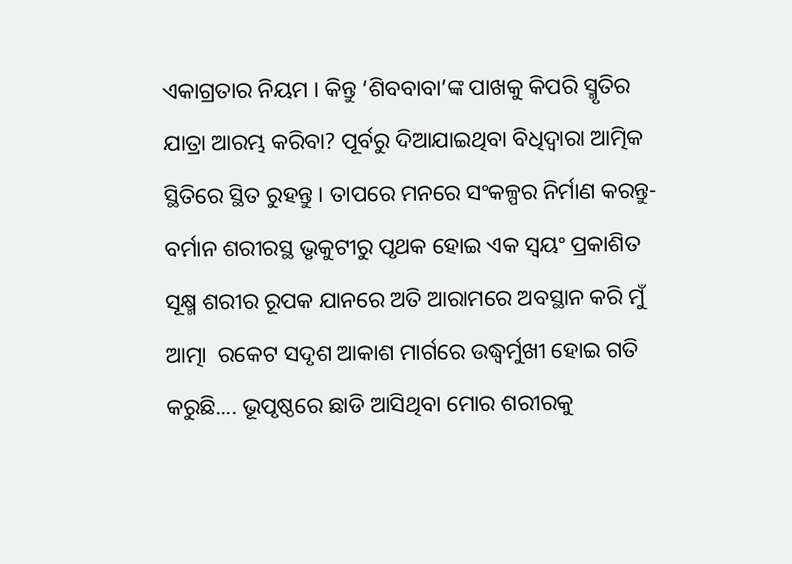ଏକାଗ୍ରତାର ନିୟମ । କିନ୍ତୁ ‘ଶିବବାବା’ଙ୍କ ପାଖକୁ କିପରି ସ୍ମୃତିର ଯାତ୍ରା ଆରମ୍ଭ କରିବା? ପୂର୍ବରୁ ଦିଆଯାଇଥିବା ବିଧିଦ୍ୱାରା ଆତ୍ମିକ ସ୍ଥିତିରେ ସ୍ଥିତ ରୁହନ୍ତୁ । ତାପରେ ମନରେ ସଂକଳ୍ପର ନିର୍ମାଣ କରନ୍ତୁ- ବର୍ମାନ ଶରୀରସ୍ଥ ଭୃକୁଟୀରୁ ପୃଥକ ହୋଇ ଏକ ସ୍ବୟଂ ପ୍ରକାଶିତ ସୂକ୍ଷ୍ମ ଶରୀର ରୂପକ ଯାନରେ ଅତି ଆରାମରେ ଅବସ୍ଥାନ କରି ମୁଁ ଆତ୍ମା  ରକେଟ ସଦୃଶ ଆକାଶ ମାର୍ଗରେ ଉଦ୍ଧ୍ୱର୍ମୁଖୀ ହୋଇ ଗତି କରୁଛି.... ଭୂପୃଷ୍ଠରେ ଛାଡି ଆସିଥିବା ମୋର ଶରୀରକୁ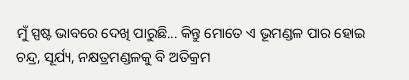ମୁଁ ସ୍ପଷ୍ଟ ଭାବରେ ଦେଖି ପାରୁଛି... କିନ୍ତୁ ମୋତେ ଏ ଭୂମଣ୍ଡଳ ପାର ହୋଇ ଚନ୍ଦ୍ର, ସୂର୍ଯ୍ୟ, ନକ୍ଷତ୍ରମଣ୍ଡଳକୁ ବି ଅତିକ୍ରମ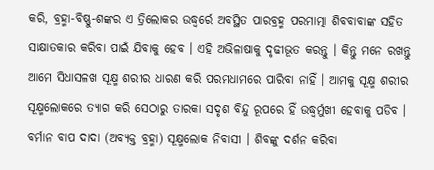କରି, ବ୍ରହ୍ମା-ବିଷ୍ଣୁ-ଶଙ୍କର ଏ ତ୍ରିଲୋକର ଉଦ୍ଧ୍ୱର୍ରେ ଅବସ୍ଥିତ ପାରବ୍ରହ୍ମ ପରମାତ୍ମା ଶିବବାବାଙ୍କ ସହିତ ସାକ୍ଷାତକାର କରିବା ପାଇଁ ଯିବାକୁ ହେବ । ଏହି ଅଭିଳାଷାକୁ ଦୃଢୀଭୂତ କରନ୍ତୁ । କିନ୍ତୁ ମନେ ରଖନ୍ତୁ ଆମେ ସିଧାସଳଖ ସୂକ୍ଷ୍ମ ଶରୀର ଧାରଣ କରି ପରମଧାମରେ ପାରିବା ନାହିଁ । ଆମକୁ ସୂକ୍ଷ୍ମ ଶରୀର ସୂକ୍ଷ୍ମଲୋକରେ ତ୍ୟାଗ କରି ସେଠାରୁ ତାରକା ସଦୃଶ ବିନ୍ଦୁ ରୂପରେ ହିଁ ଉଦ୍ଧ୍ୱର୍ମୁଖୀ ହେବାକୁ ପଡିବ । ବର୍ମାନ ବାପ ଦାଦା (ଅବ୍ୟକ୍ତ ବ୍ରହ୍ମା) ସୂକ୍ଷ୍ମଲୋକ ନିବାସୀ । ଶିବଙ୍କୁ ଦର୍ଶନ କରିବା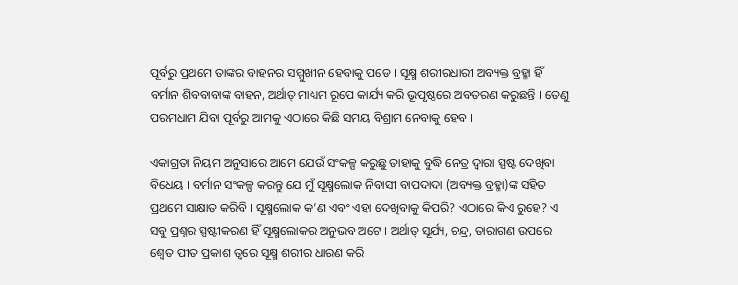ପୂର୍ବରୁ ପ୍ରଥମେ ତାଙ୍କର ବାହନର ସମ୍ମୁଖୀନ ହେବାକୁ ପଡେ । ସୂକ୍ଷ୍ମ ଶରୀରଧାରୀ ଅବ୍ୟକ୍ତ ବ୍ରହ୍ମା ହିଁ ବର୍ମାନ ଶିବବାବାଙ୍କ ବାହନ, ଅର୍ଥାତ୍ ମାଧ୍ୟମ ରୂପେ କାର୍ଯ୍ୟ କରି ଭୂପୃଷ୍ଠରେ ଅବତରଣ କରୁଛନ୍ତି । ତେଣୁ ପରମଧାମ ଯିବା ପୂର୍ବରୁ ଆମକୁ ଏଠାରେ କିଛି ସମୟ ବିଶ୍ରାମ ନେବାକୁ ହେବ ।

ଏକାଗ୍ରତା ନିୟମ ଅନୁସାରେ ଆମେ ଯେଉଁ ସଂକଳ୍ପ କରୁଛୁ ତାହାକୁ ବୁଦ୍ଧି ନେତ୍ର ଦ୍ୱାରା ସ୍ପଷ୍ଟ ଦେଖିବା ବିଧେୟ । ବର୍ମାନ ସଂକଳ୍ପ କରନ୍ତୁ ଯେ ମୁଁ ସୂକ୍ଷ୍ମଲୋକ ନିବାସୀ ବାପଦାଦା (ଅବ୍ୟକ୍ତ ବ୍ରହ୍ମା)ଙ୍କ ସହିତ ପ୍ରଥମେ ସାକ୍ଷାତ କରିବି । ସୂକ୍ଷ୍ମଲୋକ କ’ଣ ଏବଂ ଏହା ଦେଖିବାକୁ କିପରି? ଏଠାରେ କିଏ ରୁହେ? ଏ ସବୁ ପ୍ରଶ୍ନର ସ୍ପଷ୍ଟୀକରଣ ହିଁ ସୂକ୍ଷ୍ମଲୋକର ଅନୁଭବ ଅଟେ । ଅର୍ଥାତ୍ ସୂର୍ଯ୍ୟ, ଚନ୍ଦ୍ର, ତାରାଗଣ ଉପରେ ଶ୍ୱେତ ପୀତ ପ୍ରକାଶ ତ୍ୱରେ ସୂକ୍ଷ୍ମ ଶରୀର ଧାରଣ କରି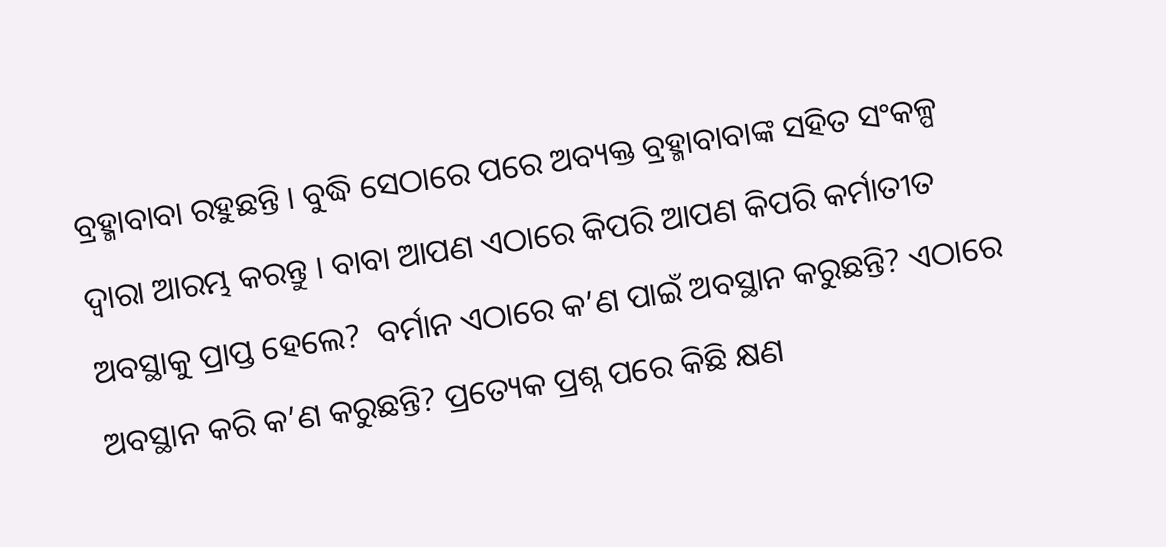ବ୍ରହ୍ମାବାବା ରହୁଛନ୍ତି । ବୁଦ୍ଧି ସେଠାରେ ପରେ ଅବ୍ୟକ୍ତ ବ୍ରହ୍ମାବାବାଙ୍କ ସହିତ ସଂକଳ୍ପ ଦ୍ୱାରା ଆରମ୍ଭ କରନ୍ତୁ । ବାବା ଆପଣ ଏଠାରେ କିପରି ଆପଣ କିପରି କର୍ମାତୀତ ଅବସ୍ଥାକୁ ପ୍ରାପ୍ତ ହେଲେ?  ବର୍ମାନ ଏଠାରେ କ’ଣ ପାଇଁ ଅବସ୍ଥାନ କରୁଛନ୍ତି? ଏଠାରେ ଅବସ୍ଥାନ କରି କ’ଣ କରୁଛନ୍ତି? ପ୍ରତ୍ୟେକ ପ୍ରଶ୍ନ ପରେ କିଛି କ୍ଷଣ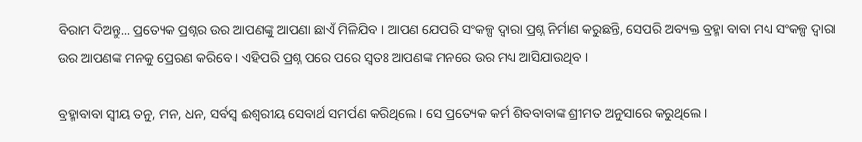ବିରାମ ଦିଅନ୍ତୁ... ପ୍ରତ୍ୟେକ ପ୍ରଶ୍ନର ଉର ଆପଣଙ୍କୁ ଆପଣା ଛାଏଁ ମିଳିଯିବ । ଆପଣ ଯେପରି ସଂକଳ୍ପ ଦ୍ୱାରା ପ୍ରଶ୍ନ ନିର୍ମାଣ କରୁଛନ୍ତି, ସେପରି ଅବ୍ୟକ୍ତ ବ୍ରହ୍ମା ବାବା ମଧ୍ୟ ସଂକଳ୍ପ ଦ୍ୱାରା ଉର ଆପଣଙ୍କ ମନକୁ ପ୍ରେରଣ କରିବେ । ଏହିପରି ପ୍ରଶ୍ନ ପରେ ପରେ ସ୍ବତଃ ଆପଣଙ୍କ ମନରେ ଉର ମଧ୍ୟ ଆସିଯାଉଥିବ ।

ବ୍ରହ୍ମାବାବା ସ୍ବୀୟ ତନୁ, ମନ, ଧନ, ସର୍ବସ୍ବ ଈଶ୍ୱରୀୟ ସେବାର୍ଥ ସମର୍ପଣ କରିଥିଲେ । ସେ ପ୍ରତ୍ୟେକ କର୍ମ ଶିବବାବାଙ୍କ ଶ୍ରୀମତ ଅନୁସାରେ କରୁଥିଲେ ।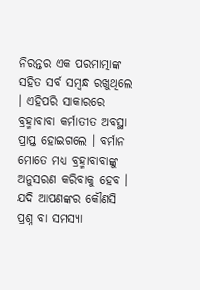ନିରନ୍ତର ଏକ ପରମାତ୍ମାଙ୍କ ସହିତ ସର୍ବ ସମ୍ବନ୍ଧ ରଖୁଥିଲେ । ଏହିପରି ସାକାରରେ ବ୍ରହ୍ମାବାବା କର୍ମାତୀତ ଅବସ୍ଥା ପ୍ରାପ୍ତ ହୋଇଗଲେ । ବର୍ମାନ ମୋତେ ମଧ୍ୟ ବ୍ରହ୍ମାବାବାଙ୍କୁ ଅନୁସରଣ କରିବାକୁ ହେବ । ଯଦି ଆପଣଙ୍କର କୌଣସି ପ୍ରଶ୍ନ ବା ସମସ୍ୟା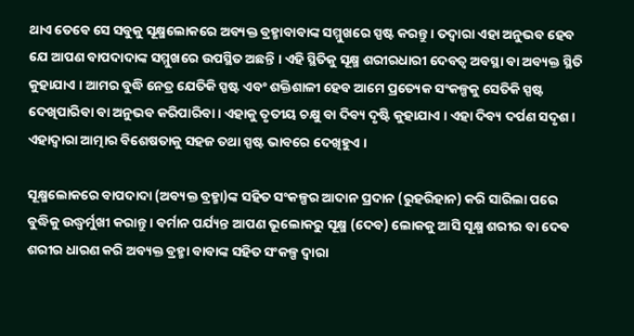ଥାଏ ତେବେ ସେ ସବୁକୁ ସୂକ୍ଷ୍ମଲୋକରେ ଅବ୍ୟକ୍ତ ବ୍ରହ୍ମାବାବାଙ୍କ ସମ୍ମୁଖରେ ସ୍ପଷ୍ଟ କରନ୍ତୁ । ତଦ୍ୱାରା ଏହା ଅନୁଭବ ହେବ ଯେ ଆପଣ ବାପଦାଦାଙ୍କ ସମ୍ମୁଖରେ ଉପସ୍ଥିତ ଅଛନ୍ତି । ଏହି ସ୍ଥିତିକୁ ସୂକ୍ଷ୍ମ ଶରୀରଧାରୀ ଦେବତ୍ୱ ଅବସ୍ଥା ବା ଅବ୍ୟକ୍ତ ସ୍ଥିତି କୁହାଯାଏ । ଆମର ବୁଦ୍ଧି ନେତ୍ର ଯେତିକି ସ୍ପଷ୍ଟ ଏବଂ ଶକ୍ତିଶାଳୀ ହେବ ଆମେ ପ୍ରତ୍ୟେକ ସଂକଳ୍ପକୁ ସେତିକି ସ୍ପଷ୍ଟ ଦେଖିପାରିବା ବା ଅନୁଭବ କରିପାରିବା । ଏହାକୁ ତୃତୀୟ ଚକ୍ଷୁ ବା ଦିବ୍ୟ ଦୃଷ୍ଟି କୁହାଯାଏ । ଏହା ଦିବ୍ୟ ଦର୍ପଣ ସଦୃଶ । ଏହାଦ୍ୱାରା ଆତ୍ମାର ବିଶେଷତାକୁ ସହଜ ତଥା ସ୍ପଷ୍ଟ ଭାବରେ ଦେଖିହୁଏ ।

ସୂକ୍ଷ୍ମଲୋକରେ ବାପଦାଦା (ଅବ୍ୟକ୍ତ ବ୍ରହ୍ମା)ଙ୍କ ସହିତ ସଂକଳ୍ପର ଆଦାନ ପ୍ରଦାନ (ରୁହରିହାନ) କରି ସାରିଲା ପରେ ବୁଦ୍ଧିକୁ ଉଦ୍ଧ୍ୱର୍ମୁଖୀ କରାନ୍ତୁ । ବର୍ମାନ ପର୍ଯ୍ୟନ୍ତ ଆପଣ ଭୂଲୋକରୁ ସୂକ୍ଷ୍ମ (ଦେବ) ଲୋକକୁ ଆସି ସୂକ୍ଷ୍ମ ଶରୀର ବା ଦେବ ଶରୀର ଧାରଣ କରି ଅବ୍ୟକ୍ତ ବ୍ରହ୍ମା ବାବାଙ୍କ ସହିତ ସଂକଳ୍ପ ଦ୍ୱାରା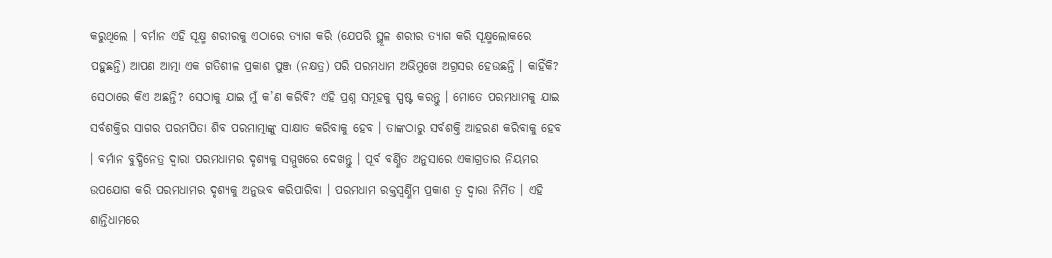କରୁଥିଲେ । ବର୍ମାନ ଏହି ସୂକ୍ଷ୍ମ ଶରୀରକୁ ଏଠାରେ ତ୍ୟାଗ କରି (ଯେପରି ସ୍ଥୂଳ ଶରୀର ତ୍ୟାଗ କରି ସୂକ୍ଷ୍ମଲୋକରେ ପହୁଛନ୍ତି) ଆପଣ ଆତ୍ମା ଏକ ଗତିଶୀଳ ପ୍ରକାଶ ପୁଞ୍ଜ (ନକ୍ଷତ୍ର) ପରି ପରମଧାମ ଅଭିମୁଖେ ଅଗ୍ରସର ହେଉଛନ୍ତି । କାହିଁକି? ସେଠାରେ କିଏ ଅଛନ୍ତି? ସେଠାକୁ ଯାଇ ମୁଁ କ’ଣ କରିବି? ଏହି ପ୍ରଶ୍ନ ସମୂହକୁ ସ୍ପଷ୍ଟ କରନ୍ତୁ । ମୋତେ ପରମଧାମକୁ ଯାଇ ସର୍ବଶକ୍ତିର ସାଗର ପରମପିତା ଶିବ ପରମାତ୍ମାଙ୍କୁ ସାକ୍ଷାତ କରିବାକୁ ହେବ । ତାଙ୍କଠାରୁ ସର୍ବଶକ୍ତି ଆହରଣ କରିବାକୁ ହେବ । ବର୍ମାନ ବୁଦ୍ଧିନେତ୍ର ଦ୍ୱାରା ପରମଧାମର ଦୃଶ୍ୟକୁ ସମ୍ମୁଖରେ ଦେଖନ୍ତୁ । ପୂର୍ବ ବର୍ଣ୍ଣିତ ଅନୁସାରେ ଏକାଗ୍ରତାର ନିୟମର ଉପଯୋଗ କରି ପରମଧାମର ଦୃଶ୍ୟକୁ ଅନୁଭବ କରିପାରିବା । ପରମଧାମ ରକ୍ତସ୍ବର୍ଣ୍ଣିମ ପ୍ରକାଶ ତ୍ୱ ଦ୍ୱାରା ନିର୍ମିତ । ଏହି ଶାନ୍ତିଧାମରେ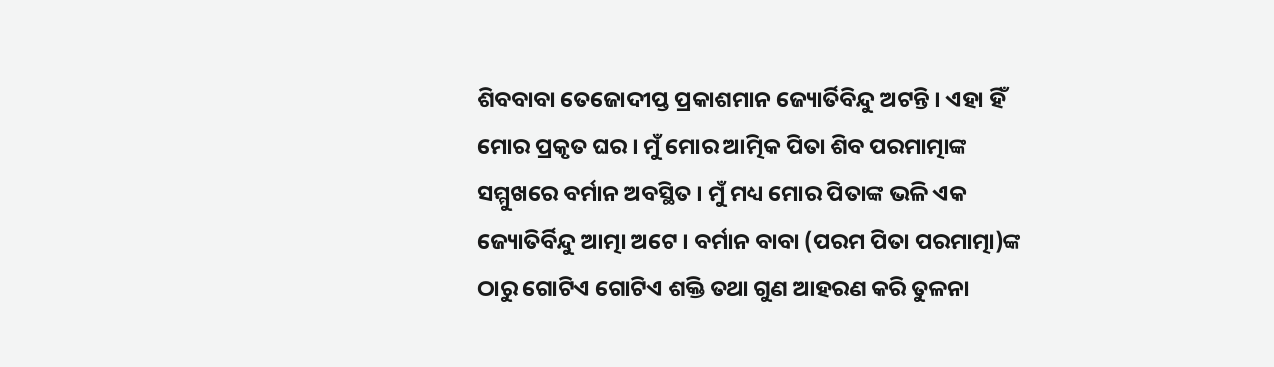ଶିବବାବା ତେଜୋଦୀପ୍ତ ପ୍ରକାଶମାନ ଜ୍ୟୋର୍ତିବିନ୍ଦୁ ଅଟନ୍ତି । ଏହା ହିଁ ମୋର ପ୍ରକୃତ ଘର । ମୁଁ ମୋର ଆତ୍ମିକ ପିତା ଶିବ ପରମାତ୍ମାଙ୍କ ସମ୍ମୁଖରେ ବର୍ମାନ ଅବସ୍ଥିତ । ମୁଁ ମଧ୍ୟ ମୋର ପିତାଙ୍କ ଭଳି ଏକ ଜ୍ୟୋତିର୍ବିନ୍ଦୁ ଆତ୍ମା ଅଟେ । ବର୍ମାନ ବାବା (ପରମ ପିତା ପରମାତ୍ମା)ଙ୍କ ଠାରୁ ଗୋଟିଏ ଗୋଟିଏ ଶକ୍ତି ତଥା ଗୁଣ ଆହରଣ କରି ତୁଳନା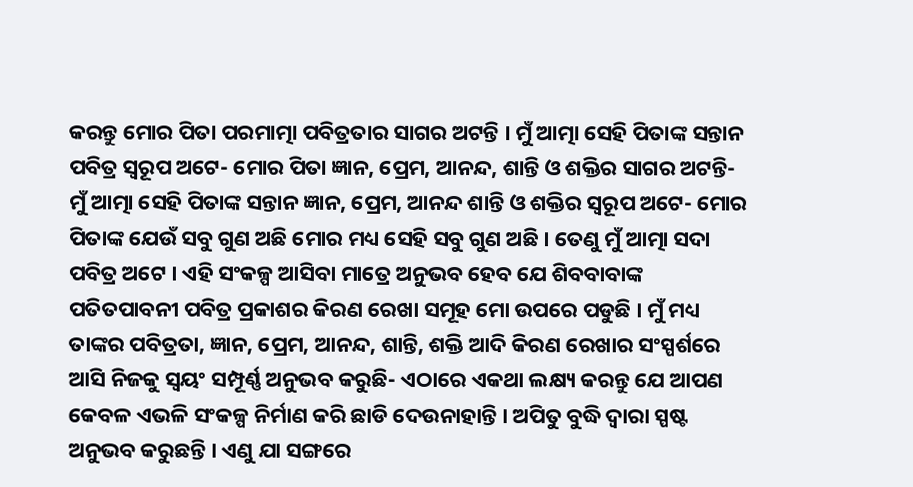କରନ୍ତୁ ମୋର ପିତା ପରମାତ୍ମା ପବିତ୍ରତାର ସାଗର ଅଟନ୍ତି । ମୁଁ ଆତ୍ମା ସେହି ପିତାଙ୍କ ସନ୍ତାନ ପବିତ୍ର ସ୍ବରୂପ ଅଟେ- ମୋର ପିତା ଜ୍ଞାନ, ପ୍ରେମ, ଆନନ୍ଦ, ଶାନ୍ତି ଓ ଶକ୍ତିର ସାଗର ଅଟନ୍ତି- ମୁଁ ଆତ୍ମା ସେହି ପିତାଙ୍କ ସନ୍ତାନ ଜ୍ଞାନ, ପ୍ରେମ, ଆନନ୍ଦ ଶାନ୍ତି ଓ ଶକ୍ତିର ସ୍ବରୂପ ଅଟେ- ମୋର ପିତାଙ୍କ ଯେଉଁ ସବୁ ଗୁଣ ଅଛି ମୋର ମଧ୍ୟ ସେହି ସବୁ ଗୁଣ ଅଛି । ତେଣୁ ମୁଁ ଆତ୍ମା ସଦା ପବିତ୍ର ଅଟେ । ଏହି ସଂକଳ୍ପ ଆସିବା ମାତ୍ରେ ଅନୁଭବ ହେବ ଯେ ଶିବବାବାଙ୍କ ପତିତପାବନୀ ପବିତ୍ର ପ୍ରକାଶର କିରଣ ରେଖା ସମୂହ ମୋ ଉପରେ ପଡୁଛି । ମୁଁ ମଧ୍ୟ ତାଙ୍କର ପବିତ୍ରତା, ଜ୍ଞାନ, ପ୍ରେମ, ଆନନ୍ଦ, ଶାନ୍ତି, ଶକ୍ତି ଆଦି କିରଣ ରେଖାର ସଂସ୍ପର୍ଶରେ ଆସି ନିଜକୁ ସ୍ବୟଂ ସମ୍ପୂର୍ଣ୍ଣ ଅନୁଭବ କରୁଛି- ଏଠାରେ ଏକଥା ଲକ୍ଷ୍ୟ କରନ୍ତୁ ଯେ ଆପଣ କେବଳ ଏଭଳି ସଂକଳ୍ପ ନିର୍ମାଣ କରି ଛାଡି ଦେଉନାହାନ୍ତି । ଅପିତୁ ବୁଦ୍ଧି ଦ୍ୱାରା ସ୍ପଷ୍ଟ ଅନୁଭବ କରୁଛନ୍ତି । ଏଣୁ ଯା ସଙ୍ଗରେ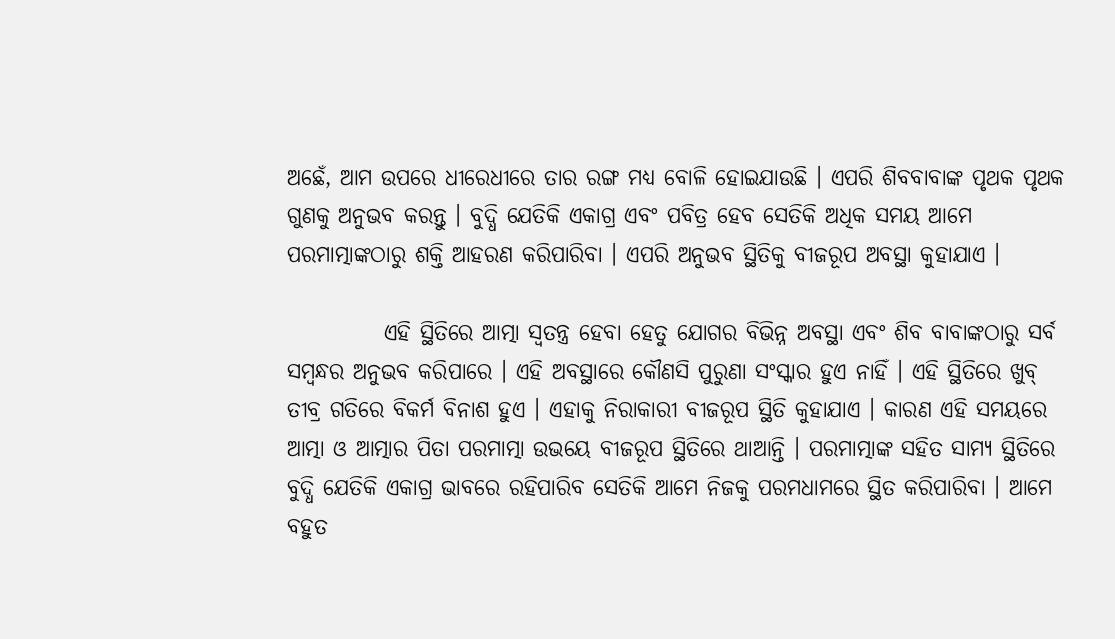ଅଛେଁ, ଆମ ଉପରେ ଧୀରେଧୀରେ ତାର ରଙ୍ଗ ମଧ୍ୟ ବୋଳି ହୋଇଯାଉଛି । ଏପରି ଶିବବାବାଙ୍କ ପୃଥକ ପୃଥକ ଗୁଣକୁ ଅନୁଭବ କରନ୍ତୁ । ବୁଦ୍ଧି ଯେତିକି ଏକାଗ୍ର ଏବଂ ପବିତ୍ର ହେବ ସେତିକି ଅଧିକ ସମୟ ଆମେ ପରମାତ୍ମାଙ୍କଠାରୁ ଶକ୍ତି ଆହରଣ କରିପାରିବା । ଏପରି ଅନୁଭବ ସ୍ଥିତିକୁ ବୀଜରୂପ ଅବସ୍ଥା କୁହାଯାଏ ।

           ଏହି ସ୍ଥିତିରେ ଆତ୍ମା ସ୍ବତନ୍ତ୍ର ହେବା ହେତୁ ଯୋଗର ବିଭିନ୍ନ ଅବସ୍ଥା ଏବଂ ଶିବ ବାବାଙ୍କଠାରୁ ସର୍ବ ସମ୍ବନ୍ଧର ଅନୁଭବ କରିପାରେ । ଏହି ଅବସ୍ଥାରେ କୌଣସି ପୁରୁଣା ସଂସ୍କାର ହୁଏ ନାହିଁ । ଏହି ସ୍ଥିତିରେ ଖୁବ୍ ତୀବ୍ର ଗତିରେ ବିକର୍ମ ବିନାଶ ହୁଏ । ଏହାକୁ ନିରାକାରୀ ବୀଜରୂପ ସ୍ଥିତି କୁହାଯାଏ । କାରଣ ଏହି ସମୟରେ ଆତ୍ମା ଓ ଆତ୍ମାର ପିତା ପରମାତ୍ମା ଉଭୟେ ବୀଜରୂପ ସ୍ଥିତିରେ ଥାଆନ୍ତି । ପରମାତ୍ମାଙ୍କ ସହିତ ସାମ୍ୟ ସ୍ଥିତିରେ ବୁଦ୍ଧି ଯେତିକି ଏକାଗ୍ର ଭାବରେ ରହିପାରିବ ସେତିକି ଆମେ ନିଜକୁ ପରମଧାମରେ ସ୍ଥିତ କରିପାରିବା । ଆମେ ବହୁତ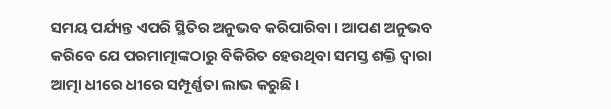ସମୟ ପର୍ଯ୍ୟନ୍ତ ଏପରି ସ୍ଥିତିର ଅନୁଭବ କରିପାରିବା । ଆପଣ ଅନୁଭବ କରିବେ ଯେ ପରମାତ୍ମାଙ୍କଠାରୁ ବିକିରିତ ହେଉଥିବା ସମସ୍ତ ଶକ୍ତି ଦ୍ୱାରା ଆତ୍ମା ଧୀରେ ଧୀରେ ସମ୍ପୂର୍ଣ୍ଣତା ଲାଭ କରୁଛି ।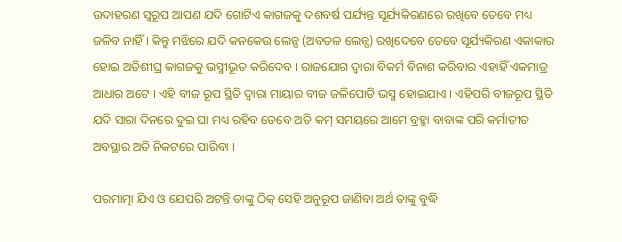ଉଦାହରଣ ସ୍ବରୂପ ଆପଣ ଯଦି ଗୋଟିଏ କାଗଜକୁ ଦଶବର୍ଷ ପର୍ଯ୍ୟନ୍ତ ସୂର୍ଯ୍ୟକିରଣରେ ରଖିବେ ତେବେ ମଧ୍ୟ ଜଳିବ ନାହିଁ । କିନ୍ତୁ ମଝିରେ ଯଦି କନକେଉ ଲେନ୍ସ (ଅବତଳ ଲେନ୍ସ) ରଖିଦେବେ ତେବେ ସୂର୍ଯ୍ୟକିରଣ ଏକାକାର ହୋଇ ଅତିଶୀଘ୍ର କାଗଜକୁ ଭସ୍ମୀଭୂତ କରିଦେବ । ରାଜଯୋଗ ଦ୍ୱାରା ବିକର୍ମ ବିନାଶ କରିବାର ଏହାହିଁ ଏକମାତ୍ର ଆଧାର ଅଟେ । ଏହି ବୀଜ ରୂପ ସ୍ଥିତି ଦ୍ୱାରା ମାୟାର ବୀଜ ଜଳିପୋଡି ଭସ୍ମ ହୋଇଯାଏ । ଏହିପରି ବୀଜରୂପ ସ୍ଥିତି ଯଦି ସାରା ଦିନରେ ଦୁଇ ଘା ମଧ୍ୟ ରହିବ ତେବେ ଅତି କମ୍ ସମୟରେ ଆମେ ବ୍ରହ୍ମା ବାବାଙ୍କ ପରି କର୍ମାତୀତ ଅବସ୍ଥାର ଅତି ନିକଟରେ ପାରିବା ।

ପରମାତ୍ମା ଯିଏ ଓ ଯେପରି ଅଟନ୍ତି ତାଙ୍କୁ ଠିକ୍ ସେହି ଅନୁରୂପ ଜାଣିବା ଅର୍ଥ ତାଙ୍କୁ ବୁଦ୍ଧି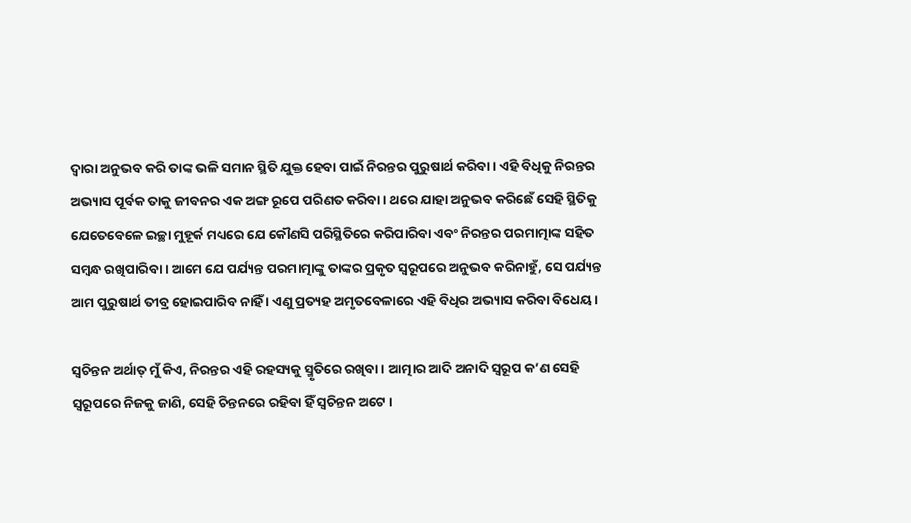ଦ୍ୱାରା ଅନୁଭବ କରି ତାଙ୍କ ଭଳି ସମାନ ସ୍ଥିତି ଯୁକ୍ତ ହେବା ପାଇଁ ନିରନ୍ତର ପୁରୁଷାର୍ଥ କରିବା । ଏହି ବିଧିକୁ ନିରନ୍ତର ଅଭ୍ୟାସ ପୂର୍ବକ ତାକୁ ଜୀବନର ଏକ ଅଙ୍ଗ ରୂପେ ପରିଣତ କରିବା । ଥରେ ଯାହା ଅନୁଭବ କରିଛେଁ ସେହି ସ୍ଥିତିକୁ ଯେତେବେଳେ ଇଚ୍ଛା ମୁହୂର୍କ ମଧ୍ୟରେ ଯେ କୌଣସି ପରିସ୍ଥିତିରେ କରିପାରିବା ଏବଂ ନିରନ୍ତର ପରମାତ୍ମାଙ୍କ ସହିତ ସମ୍ବନ୍ଧ ରଖିପାରିବା । ଆମେ ଯେ ପର୍ଯ୍ୟନ୍ତ ପରମାତ୍ମାଙ୍କୁ ତାଙ୍କର ପ୍ରକୃତ ସ୍ବରୂପରେ ଅନୁଭବ କରିନାହୁଁ, ସେ ପର୍ଯ୍ୟନ୍ତ ଆମ ପୁରୁଷାର୍ଥ ତୀବ୍ର ହୋଇପାରିବ ନାହିଁ । ଏଣୁ ପ୍ରତ୍ୟହ ଅମୃତବେଳାରେ ଏହି ବିଧିର ଅଭ୍ୟାସ କରିବା ବିଧେୟ ।

ସ୍ବଚିନ୍ତନ ଅର୍ଥାତ୍ ମୁଁ କିଏ, ନିରନ୍ତର ଏହି ରହସ୍ୟକୁ ସ୍ମୃତିରେ ରଖିବା । ଆତ୍ମାର ଆଦି ଅନାଦି ସ୍ବରୂପ କ’ଣ ସେହି ସ୍ବରୂପରେ ନିଜକୁ ଜାଣି, ସେହି ଚିନ୍ତନରେ ରହିବା ହିଁ ସ୍ବଚିନ୍ତନ ଅଟେ ।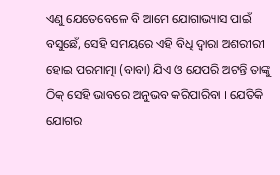ଏଣୁ ଯେତେବେଳେ ବି ଆମେ ଯୋଗାଭ୍ୟାସ ପାଇଁ ବସୁଛେଁ, ସେହି ସମୟରେ ଏହି ବିଧି ଦ୍ୱାରା ଅଶରୀରୀ ହୋଇ ପରମାତ୍ମା (ବାବା) ଯିଏ ଓ ଯେପରି ଅଟନ୍ତି ତାଙ୍କୁ ଠିକ୍ ସେହି ଭାବରେ ଅନୁଭବ କରିପାରିବା । ଯେତିକି ଯୋଗର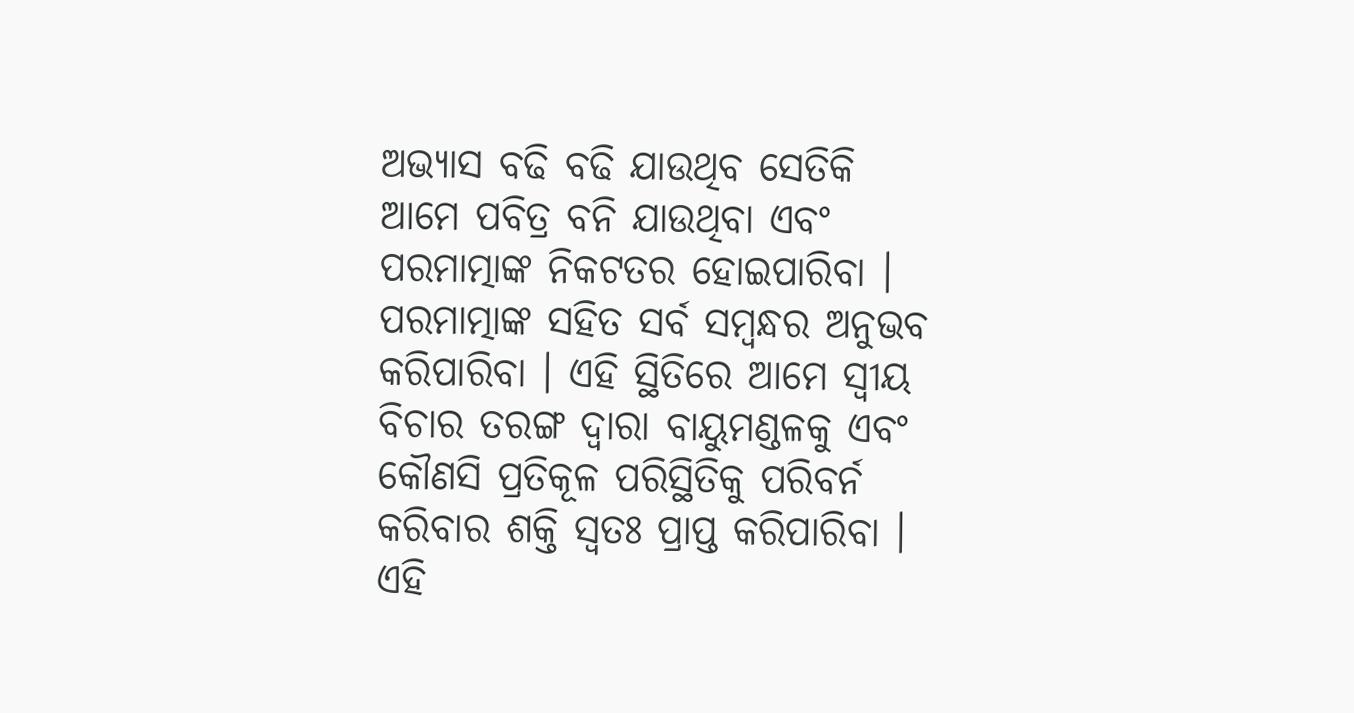ଅଭ୍ୟାସ ବଢି ବଢି ଯାଉଥିବ ସେତିକି ଆମେ ପବିତ୍ର ବନି ଯାଉଥିବା ଏବଂ ପରମାତ୍ମାଙ୍କ ନିକଟତର ହୋଇପାରିବା । ପରମାତ୍ମାଙ୍କ ସହିତ ସର୍ବ ସମ୍ବନ୍ଧର ଅନୁଭବ କରିପାରିବା । ଏହି ସ୍ଥିତିରେ ଆମେ ସ୍ବୀୟ ବିଚାର ତରଙ୍ଗ ଦ୍ୱାରା ବାୟୁମଣ୍ଡଳକୁ ଏବଂ କୌଣସି ପ୍ରତିକୂଳ ପରିସ୍ଥିତିକୁ ପରିବର୍ନ କରିବାର ଶକ୍ତି ସ୍ବତଃ ପ୍ରାପ୍ତ କରିପାରିବା । ଏହି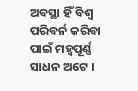ଅବସ୍ଥା ହିଁ ବିଶ୍ୱ ପରିବର୍ନ କରିବା ପାଇଁ ମହ୍ୱପୂର୍ଣ୍ଣ ସାଧନ ଅଟେ ।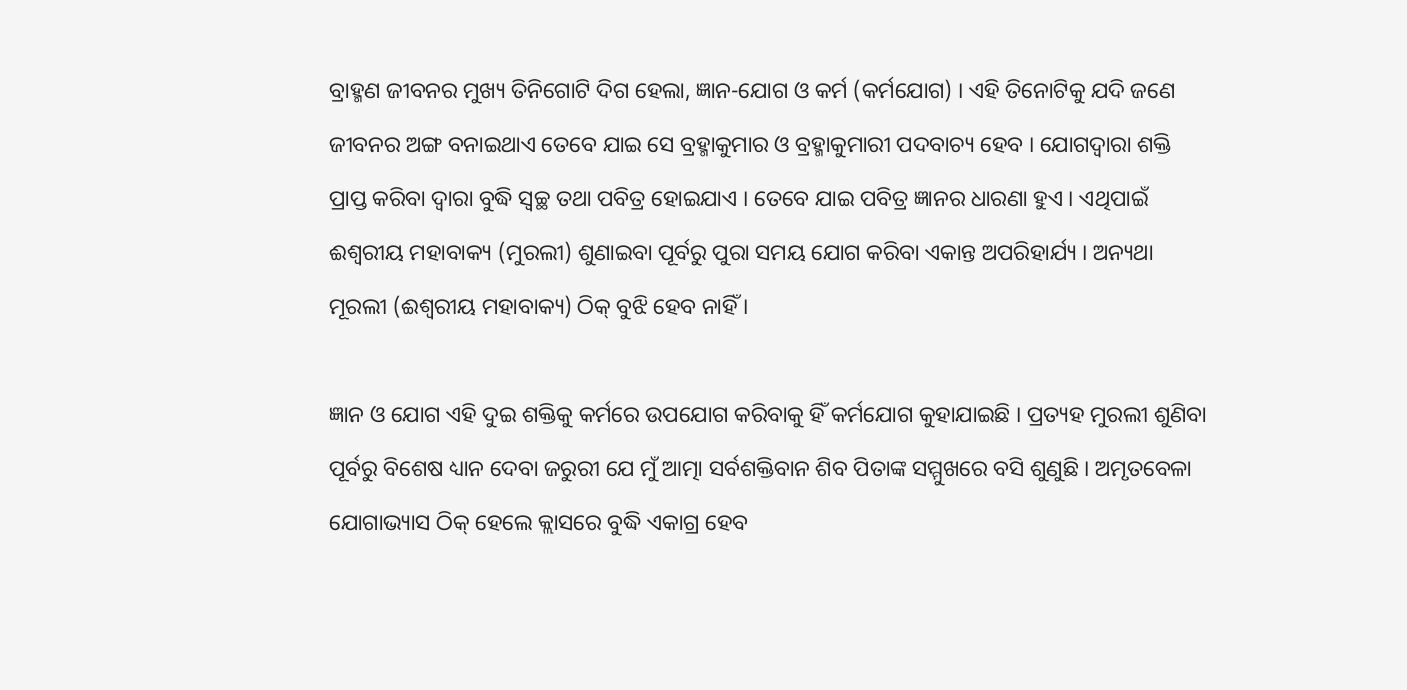ବ୍ରାହ୍ମଣ ଜୀବନର ମୁଖ୍ୟ ତିନିଗୋଟି ଦିଗ ହେଲା, ଜ୍ଞାନ-ଯୋଗ ଓ କର୍ମ (କର୍ମଯୋଗ) । ଏହି ତିନୋଟିକୁ ଯଦି ଜଣେ ଜୀବନର ଅଙ୍ଗ ବନାଇଥାଏ ତେବେ ଯାଇ ସେ ବ୍ରହ୍ମାକୁମାର ଓ ବ୍ରହ୍ମାକୁମାରୀ ପଦବାଚ୍ୟ ହେବ । ଯୋଗଦ୍ୱାରା ଶକ୍ତି ପ୍ରାପ୍ତ କରିବା ଦ୍ୱାରା ବୁଦ୍ଧି ସ୍ବଚ୍ଛ ତଥା ପବିତ୍ର ହୋଇଯାଏ । ତେବେ ଯାଇ ପବିତ୍ର ଜ୍ଞାନର ଧାରଣା ହୁଏ । ଏଥିପାଇଁ ଈଶ୍ୱରୀୟ ମହାବାକ୍ୟ (ମୁରଲୀ) ଶୁଣାଇବା ପୂର୍ବରୁ ପୁରା ସମୟ ଯୋଗ କରିବା ଏକାନ୍ତ ଅପରିହାର୍ଯ୍ୟ । ଅନ୍ୟଥା ମୂରଲୀ (ଈଶ୍ୱରୀୟ ମହାବାକ୍ୟ) ଠିକ୍ ବୁଝି ହେବ ନାହିଁ ।

ଜ୍ଞାନ ଓ ଯୋଗ ଏହି ଦୁଇ ଶକ୍ତିକୁ କର୍ମରେ ଉପଯୋଗ କରିବାକୁ ହିଁ କର୍ମଯୋଗ କୁହାଯାଇଛି । ପ୍ରତ୍ୟହ ମୁରଲୀ ଶୁଣିବା ପୂର୍ବରୁ ବିଶେଷ ଧ୍ୟାନ ଦେବା ଜରୁରୀ ଯେ ମୁଁ ଆତ୍ମା ସର୍ବଶକ୍ତିବାନ ଶିବ ପିତାଙ୍କ ସମ୍ମୁଖରେ ବସି ଶୁଣୁଛି । ଅମୃତବେଳା ଯୋଗାଭ୍ୟାସ ଠିକ୍ ହେଲେ କ୍ଲାସରେ ବୁଦ୍ଧି ଏକାଗ୍ର ହେବ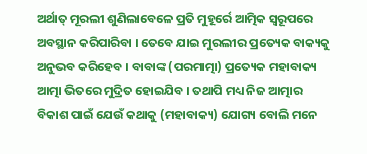ଅର୍ଥାତ୍ ମୂରଲୀ ଶୁଣିଲାବେଳେ ପ୍ରତି ମୁହୂର୍ରେ ଆତ୍ମିକ ସ୍ବରୂପରେ ଅବସ୍ଥାନ କରିପାରିବା । ତେବେ ଯାଇ ମୁରଲୀର ପ୍ରତ୍ୟେକ ବାକ୍ୟକୁ ଅନୁଭବ କରିହେବ । ବାବାଙ୍କ (ପରମାତ୍ମା) ପ୍ରତ୍ୟେକ ମହାବାକ୍ୟ ଆତ୍ମା ଭିତରେ ମୁଦ୍ରିତ ହୋଇଯିବ । ତଥାପି ମଧ୍ୟ ନିଜ ଆତ୍ମାର ବିକାଶ ପାଇଁ ଯେଉଁ କଥାକୁ (ମହାବାକ୍ୟ) ଯୋଗ୍ୟ ବୋଲି ମନେ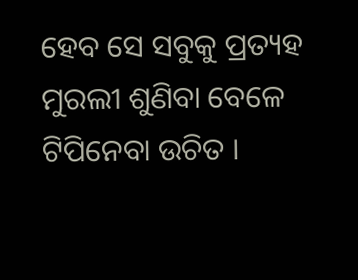ହେବ ସେ ସବୁକୁ ପ୍ରତ୍ୟହ ମୁରଲୀ ଶୁଣିବା ବେଳେ ଟିପିନେବା ଉଚିତ ।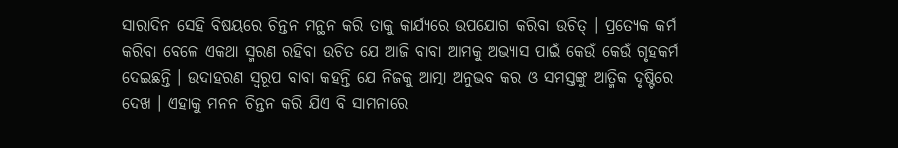ସାରାଦିନ ସେହି ବିଷୟରେ ଚିନ୍ତନ ମନ୍ଥନ କରି ତାକୁ କାର୍ଯ୍ୟରେ ଉପଯୋଗ କରିବା ଉଚିତ୍ । ପ୍ରତ୍ୟେକ କର୍ମ କରିବା ବେଳେ ଏକଥା ସ୍ମରଣ ରହିବା ଉଚିତ ଯେ ଆଜି ବାବା ଆମକୁ ଅଭ୍ୟାସ ପାଇଁ କେଉଁ କେଉଁ ଗୃହକର୍ମ ଦେଇଛନ୍ତି । ଉଦାହରଣ ସ୍ବରୂପ ବାବା କହନ୍ତି ଯେ ନିଜକୁ ଆତ୍ମା ଅନୁଭବ କର ଓ ସମସ୍ତଙ୍କୁ ଆତ୍ମିକ ଦୃଷ୍ଟିରେ ଦେଖ । ଏହାକୁ ମନନ ଚିନ୍ତନ କରି ଯିଏ ବି ସାମନାରେ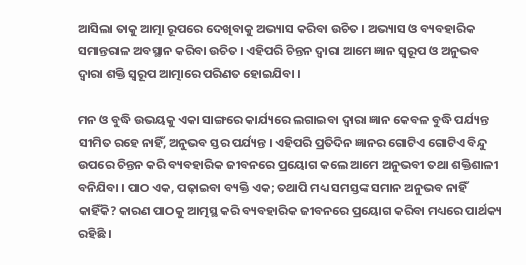ଆସିଲା ତାକୁ ଆତ୍ମା ରୂପରେ ଦେଖିବାକୁ ଅଭ୍ୟାସ କରିବା ଉଚିତ । ଅଭ୍ୟାସ ଓ ବ୍ୟବହାରିକ ସମାନ୍ତରାଳ ଅବସ୍ଥାନ କରିବା ଉଚିତ । ଏହିପରି ଚିନ୍ତନ ଦ୍ୱାରା ଆମେ ଜ୍ଞାନ ସ୍ବରୂପ ଓ ଅନୁଭବ ଦ୍ୱାରା ଶକ୍ତି ସ୍ବରୂପ ଆତ୍ମାରେ ପରିଣତ ହୋଇଯିବା ।

ମନ ଓ ବୁଦ୍ଧି ଉଭୟକୁ ଏକା ସାଙ୍ଗରେ କାର୍ଯ୍ୟରେ ଲଗାଇବା ଦ୍ୱାରା ଜ୍ଞାନ କେବଳ ବୁଦ୍ଧି ପର୍ଯ୍ୟନ୍ତ ସୀମିତ ରହେ ନାହିଁ, ଅନୁଭବ ସ୍ତର ପର୍ଯ୍ୟନ୍ତ । ଏହିପରି ପ୍ରତିଦିନ ଜ୍ଞାନର ଗୋଟିଏ ଗୋଟିଏ ବିନ୍ଦୁ ଉପରେ ଚିନ୍ତନ କରି ବ୍ୟବହାରିକ ଜୀବନରେ ପ୍ରୟୋଗ କଲେ ଆମେ ଅନୁଭବୀ ତଥା ଶକ୍ତିଶାଳୀ ବନିଯିବା । ପାଠ ଏକ, ପଢ଼ାଇବା ବ୍ୟକ୍ତି ଏକ; ତଥାପି ମଧ୍ୟ ସମସ୍ତଙ୍କ ସମାନ ଅନୁଭବ ନାହିଁ କାହିଁକି? କାରଣ ପାଠକୁ ଆତ୍ମସ୍ଥ କରି ବ୍ୟବହାରିକ ଜୀବନରେ ପ୍ରୟୋଗ କରିବା ମଧ୍ୟରେ ପାର୍ଥକ୍ୟ ରହିଛି ।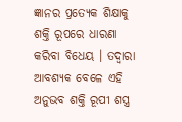ଜ୍ଞାନର ପ୍ରତ୍ୟେକ ଶିକ୍ଷାକୁ ଶକ୍ତି ରୂପରେ ଧାରଣା କରିବା ବିଧେୟ । ତଦ୍ୱାରା ଆବଶ୍ୟକ ବେଳେ ଏହି ଅନୁଭବ ଶକ୍ତି ରୂପୀ ଶସ୍ତ୍ର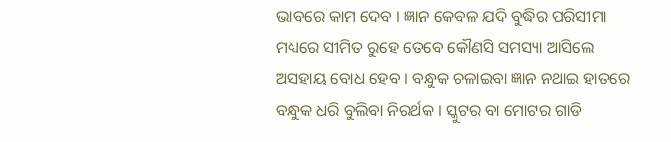ଭାବରେ କାମ ଦେବ । ଜ୍ଞାନ କେବଳ ଯଦି ବୁଦ୍ଧିର ପରିସୀମା ମଧ୍ୟରେ ସୀମିତ ରୁହେ ତେବେ କୌଣସି ସମସ୍ୟା ଆସିଲେ ଅସହାୟ ବୋଧ ହେବ । ବନ୍ଧୁକ ଚଳାଇବା ଜ୍ଞାନ ନଥାଇ ହାତରେ ବନ୍ଧୁକ ଧରି ବୁଲିବା ନିରର୍ଥକ । ସ୍କୁଟର ବା ମୋଟର ଗାଡି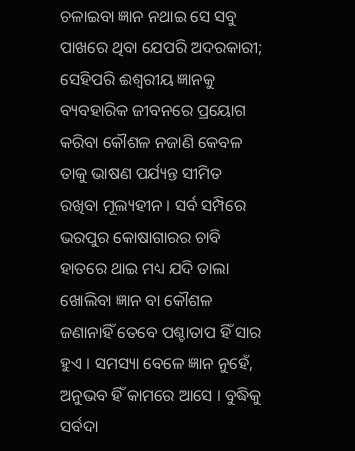ଚଳାଇବା ଜ୍ଞାନ ନଥାଇ ସେ ସବୁ ପାଖରେ ଥିବା ଯେପରି ଅଦରକାରୀ; ସେହିପରି ଈଶ୍ୱରୀୟ ଜ୍ଞାନକୁ ବ୍ୟବହାରିକ ଜୀବନରେ ପ୍ରୟୋଗ କରିବା କୌଶଳ ନଜାଣି କେବଳ ତାକୁ ଭାଷଣ ପର୍ଯ୍ୟନ୍ତ ସୀମିତ ରଖିବା ମୂଲ୍ୟହୀନ । ସର୍ବ ସମ୍ପିରେ ଭରପୁର କୋଷାଗାରର ଚାବି ହାତରେ ଥାଇ ମଧ୍ୟ ଯଦି ତାଲା ଖୋଲିବା ଜ୍ଞାନ ବା କୌଶଳ ଜଣାନାହିଁ ତେବେ ପଶ୍ଚାତାପ ହିଁ ସାର ହୁଏ । ସମସ୍ୟା ବେଳେ ଜ୍ଞାନ ନୁହେଁ, ଅନୁଭବ ହିଁ କାମରେ ଆସେ । ବୁଦ୍ଧିକୁ ସର୍ବଦା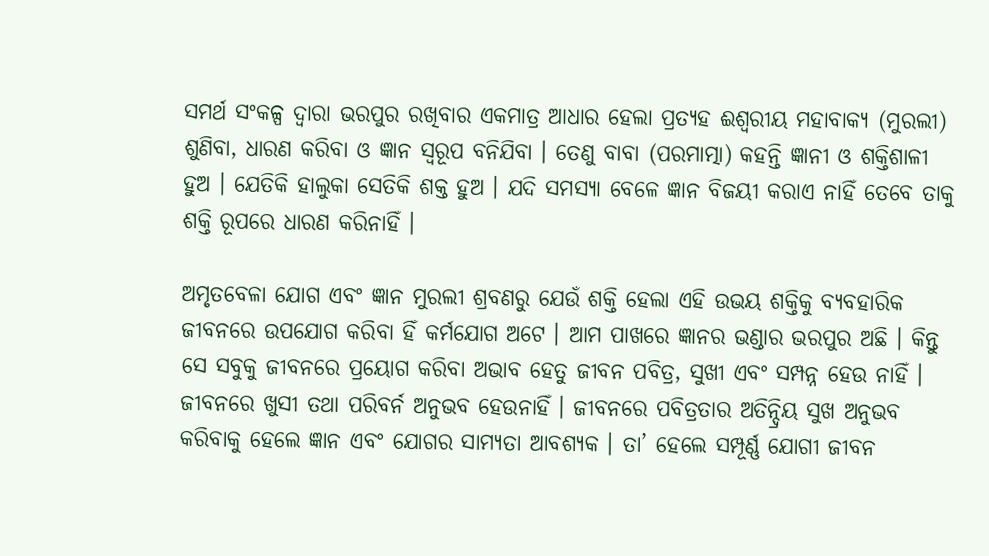ସମର୍ଥ ସଂକଳ୍ପ ଦ୍ୱାରା ଭରପୁର ରଖିବାର ଏକମାତ୍ର ଆଧାର ହେଲା ପ୍ରତ୍ୟହ ଈଶ୍ୱରୀୟ ମହାବାକ୍ୟ (ମୁରଲୀ) ଶୁଣିବା, ଧାରଣ କରିବା ଓ ଜ୍ଞାନ ସ୍ବରୂପ ବନିଯିବା । ତେଣୁ ବାବା (ପରମାତ୍ମା) କହନ୍ତି ଜ୍ଞାନୀ ଓ ଶକ୍ତିଶାଳୀ ହୁଅ । ଯେତିକି ହାଲୁକା ସେତିକି ଶକ୍ତ ହୁଅ । ଯଦି ସମସ୍ୟା ବେଳେ ଜ୍ଞାନ ବିଜୟୀ କରାଏ ନାହିଁ ତେବେ ତାକୁ ଶକ୍ତି ରୂପରେ ଧାରଣ କରିନାହିଁ ।

ଅମୃତବେଳା ଯୋଗ ଏବଂ ଜ୍ଞାନ ମୁରଲୀ ଶ୍ରବଣରୁ ଯେଉଁ ଶକ୍ତି ହେଲା ଏହି ଉଭୟ ଶକ୍ତିକୁ ବ୍ୟବହାରିକ ଜୀବନରେ ଉପଯୋଗ କରିବା ହିଁ କର୍ମଯୋଗ ଅଟେ । ଆମ ପାଖରେ ଜ୍ଞାନର ଭଣ୍ଡାର ଭରପୁର ଅଛି । କିନ୍ତୁ ସେ ସବୁକୁ ଜୀବନରେ ପ୍ରୟୋଗ କରିବା ଅଭାବ ହେତୁ ଜୀବନ ପବିତ୍ର, ସୁଖୀ ଏବଂ ସମ୍ପନ୍ନ ହେଉ ନାହିଁ । ଜୀବନରେ ଖୁସୀ ତଥା ପରିବର୍ନ ଅନୁଭବ ହେଉନାହିଁ । ଜୀବନରେ ପବିତ୍ରତାର ଅତିନ୍ଦ୍ରିୟ ସୁଖ ଅନୁଭବ କରିବାକୁ ହେଲେ ଜ୍ଞାନ ଏବଂ ଯୋଗର ସାମ୍ୟତା ଆବଶ୍ୟକ । ତା’ ହେଲେ ସମ୍ପୂର୍ଣ୍ଣ ଯୋଗୀ ଜୀବନ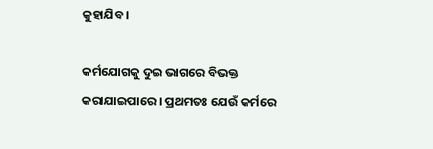କୁହାଯିବ ।

କର୍ମଯୋଗକୁ ଦୁଇ ଭାଗରେ ବିଭକ୍ତ କରାଯାଇପାରେ । ପ୍ରଥମତଃ ଯେଉଁ କର୍ମରେ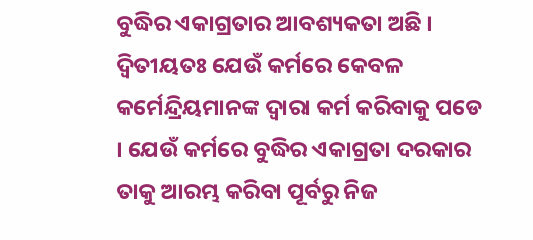ବୁଦ୍ଧିର ଏକାଗ୍ରତାର ଆବଶ୍ୟକତା ଅଛି । ଦ୍ୱିତୀୟତଃ ଯେଉଁ କର୍ମରେ କେବଳ କର୍ମେନ୍ଦ୍ରିୟମାନଙ୍କ ଦ୍ୱାରା କର୍ମ କରିବାକୁ ପଡେ । ଯେଉଁ କର୍ମରେ ବୁଦ୍ଧିର ଏକାଗ୍ରତା ଦରକାର ତାକୁ ଆରମ୍ଭ କରିବା ପୂର୍ବରୁ ନିଜ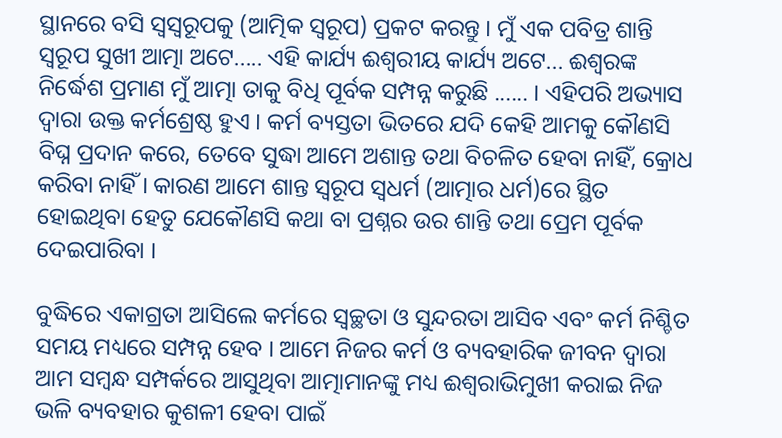ସ୍ଥାନରେ ବସି ସ୍ବସ୍ବରୂପକୁ (ଆତ୍ମିକ ସ୍ବରୂପ) ପ୍ରକଟ କରନ୍ତୁ । ମୁଁ ଏକ ପବିତ୍ର ଶାନ୍ତି ସ୍ବରୂପ ସୁଖୀ ଆତ୍ମା ଅଟେ..... ଏହି କାର୍ଯ୍ୟ ଈଶ୍ୱରୀୟ କାର୍ଯ୍ୟ ଅଟେ... ଈଶ୍ୱରଙ୍କ ନିର୍ଦ୍ଧେଶ ପ୍ରମାଣ ମୁଁ ଆତ୍ମା ତାକୁ ବିଧି ପୂର୍ବକ ସମ୍ପନ୍ନ କରୁଛି ...... । ଏହିପରି ଅଭ୍ୟାସ ଦ୍ୱାରା ଉକ୍ତ କର୍ମଶ୍ରେଷ୍ଠ ହୁଏ । କର୍ମ ବ୍ୟସ୍ତତା ଭିତରେ ଯଦି କେହି ଆମକୁ କୌଣସି ବିଘ୍ନ ପ୍ରଦାନ କରେ, ତେବେ ସୁଦ୍ଧା ଆମେ ଅଶାନ୍ତ ତଥା ବିଚଳିତ ହେବା ନାହିଁ, କ୍ରୋଧ କରିବା ନାହିଁ । କାରଣ ଆମେ ଶାନ୍ତ ସ୍ବରୂପ ସ୍ବଧର୍ମ (ଆତ୍ମାର ଧର୍ମ)ରେ ସ୍ଥିତ ହୋଇଥିବା ହେତୁ ଯେକୌଣସି କଥା ବା ପ୍ରଶ୍ନର ଉର ଶାନ୍ତି ତଥା ପ୍ରେମ ପୂର୍ବକ ଦେଇପାରିବା ।

ବୁଦ୍ଧିରେ ଏକାଗ୍ରତା ଆସିଲେ କର୍ମରେ ସ୍ବଚ୍ଛତା ଓ ସୁନ୍ଦରତା ଆସିବ ଏବଂ କର୍ମ ନିଶ୍ଚିତ ସମୟ ମଧ୍ୟରେ ସମ୍ପନ୍ନ ହେବ । ଆମେ ନିଜର କର୍ମ ଓ ବ୍ୟବହାରିକ ଜୀବନ ଦ୍ୱାରା ଆମ ସମ୍ବନ୍ଧ ସମ୍ପର୍କରେ ଆସୁଥିବା ଆତ୍ମାମାନଙ୍କୁ ମଧ୍ୟ ଈଶ୍ୱରାଭିମୁଖୀ କରାଇ ନିଜ ଭଳି ବ୍ୟବହାର କୁଶଳୀ ହେବା ପାଇଁ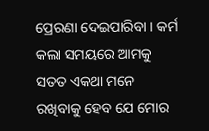ପ୍ରେରଣା ଦେଇପାରିବା । କର୍ମ କଲା ସମୟରେ ଆମକୁ ସତତ ଏକଥା ମନେ ରଖିବାକୁ ହେବ ଯେ ମୋର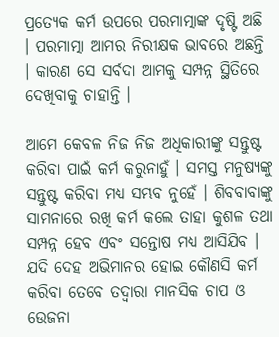ପ୍ରତ୍ୟେକ କର୍ମ ଉପରେ ପରମାତ୍ମାଙ୍କ ଦୃଷ୍ଟି ଅଛି । ପରମାତ୍ମା ଆମର ନିରୀକ୍ଷକ ଭାବରେ ଅଛନ୍ତି । କାରଣ ସେ ସର୍ବଦା ଆମକୁ ସମ୍ପନ୍ନ ସ୍ଥିତିରେ ଦେଖିବାକୁ ଚାହାନ୍ତି ।

ଆମେ କେବଳ ନିଜ ନିଜ ଅଧିକାରୀଙ୍କୁ ସନ୍ତୁଷ୍ଟ କରିବା ପାଇଁ କର୍ମ କରୁନାହୁଁ । ସମସ୍ତ ମନୁଷ୍ୟଙ୍କୁ ସନ୍ତୁଷ୍ଟ କରିବା ମଧ୍ୟ ସମ୍ଭବ ନୁହେଁ । ଶିବବାବାଙ୍କୁ ସାମନାରେ ରଖି କର୍ମ କଲେ ତାହା କୁଶଳ ତଥା ସମ୍ପନ୍ନ ହେବ ଏବଂ ସନ୍ତୋଷ ମଧ୍ୟ ଆସିଯିବ । ଯଦି ଦେହ ଅଭିମାନର ହୋଇ କୌଣସି କର୍ମ କରିବା ତେବେ ତଦ୍ୱାରା ମାନସିକ ଚାପ ଓ ଉେଜନା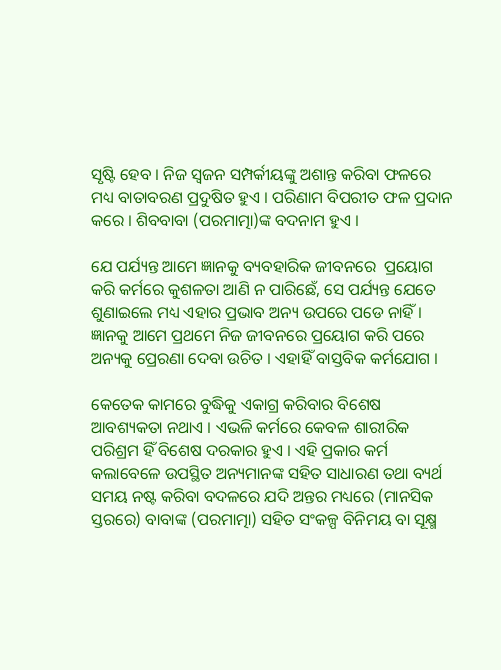ସୃଷ୍ଟି ହେବ । ନିଜ ସ୍ବଜନ ସମ୍ପର୍କୀୟଙ୍କୁ ଅଶାନ୍ତ କରିବା ଫଳରେ ମଧ୍ୟ ବାତାବରଣ ପ୍ରଦୁଷିତ ହୁଏ । ପରିଣାମ ବିପରୀତ ଫଳ ପ୍ରଦାନ କରେ । ଶିବବାବା (ପରମାତ୍ମା)ଙ୍କ ବଦନାମ ହୁଏ ।

ଯେ ପର୍ଯ୍ୟନ୍ତ ଆମେ ଜ୍ଞାନକୁ ବ୍ୟବହାରିକ ଜୀବନରେ  ପ୍ରୟୋଗ କରି କର୍ମରେ କୁଶଳତା ଆଣି ନ ପାରିଛେଁ, ସେ ପର୍ଯ୍ୟନ୍ତ ଯେତେ ଶୁଣାଇଲେ ମଧ୍ୟ ଏହାର ପ୍ରଭାବ ଅନ୍ୟ ଉପରେ ପଡେ ନାହିଁ । ଜ୍ଞାନକୁ ଆମେ ପ୍ରଥମେ ନିଜ ଜୀବନରେ ପ୍ରୟୋଗ କରି ପରେ ଅନ୍ୟକୁ ପ୍ରେରଣା ଦେବା ଉଚିତ । ଏହାହିଁ ବାସ୍ତବିକ କର୍ମଯୋଗ ।

କେତେକ କାମରେ ବୁଦ୍ଧିକୁ ଏକାଗ୍ର କରିବାର ବିଶେଷ ଆବଶ୍ୟକତା ନଥାଏ । ଏଭଳି କର୍ମରେ କେବଳ ଶାରୀରିକ ପରିଶ୍ରମ ହିଁ ବିଶେଷ ଦରକାର ହୁଏ । ଏହି ପ୍ରକାର କର୍ମ କଲାବେଳେ ଉପସ୍ଥିତ ଅନ୍ୟମାନଙ୍କ ସହିତ ସାଧାରଣ ତଥା ବ୍ୟର୍ଥ ସମୟ ନଷ୍ଟ କରିବା ବଦଳରେ ଯଦି ଅନ୍ତର ମଧ୍ୟରେ (ମାନସିକ ସ୍ତରରେ) ବାବାଙ୍କ (ପରମାତ୍ମା) ସହିତ ସଂକଳ୍ପ ବିନିମୟ ବା ସୂକ୍ଷ୍ମ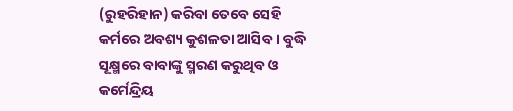(ରୁହରିହାନ) କରିବା ତେବେ ସେହି କର୍ମରେ ଅବଶ୍ୟ କୁଶଳତା ଆସିବ । ବୁଦ୍ଧି ସୂକ୍ଷ୍ମରେ ବାବାଙ୍କୁ ସ୍ମରଣ କରୁଥିବ ଓ କର୍ମେନ୍ଦ୍ରିୟ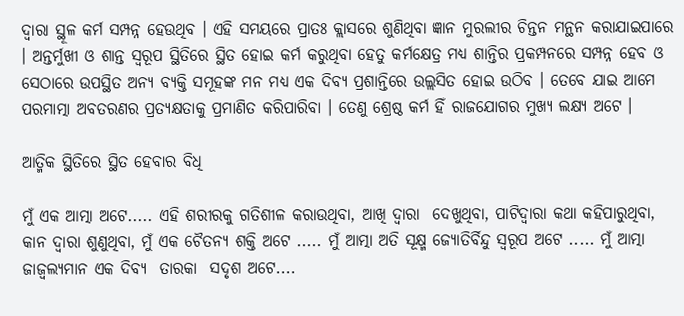ଦ୍ୱାରା ସ୍ଥୂଳ କର୍ମ ସମ୍ପନ୍ନ ହେଉଥିବ । ଏହି ସମୟରେ ପ୍ରାତଃ କ୍ଲାସରେ ଶୁଣିଥିବା ଜ୍ଞାନ ମୁରଲୀର ଚିନ୍ତନ ମନ୍ଥନ କରାଯାଇପାରେ । ଅନ୍ତର୍ମୁଖୀ ଓ ଶାନ୍ତ ସ୍ବରୂପ ସ୍ଥିତିରେ ସ୍ଥିତ ହୋଇ କର୍ମ କରୁଥିବା ହେତୁ କର୍ମକ୍ଷେତ୍ର ମଧ୍ୟ ଶାନ୍ତିର ପ୍ରକମ୍ପନରେ ସମ୍ପନ୍ନ ହେବ ଓ ସେଠାରେ ଉପସ୍ଥିତ ଅନ୍ୟ ବ୍ୟକ୍ତି ସମୂହଙ୍କ ମନ ମଧ୍ୟ ଏକ ଦିବ୍ୟ ପ୍ରଶାନ୍ତିରେ ଉଲ୍ଲସିତ ହୋଇ ଉଠିବ । ତେବେ ଯାଇ ଆମେ ପରମାତ୍ମା ଅବତରଣର ପ୍ରତ୍ୟକ୍ଷତାକୁ ପ୍ରମାଣିତ କରିପାରିବା । ତେଣୁ ଶ୍ରେଷ୍ଠ କର୍ମ ହିଁ ରାଜଯୋଗର ମୁଖ୍ୟ ଲକ୍ଷ୍ୟ ଅଟେ ।

ଆତ୍ମିକ ସ୍ଥିତିରେ ସ୍ଥିତ ହେବାର ବିଧି

ମୁଁ ଏକ ଆତ୍ମା ଅଟେ..... ଏହି ଶରୀରକୁ ଗତିଶୀଳ କରାଉଥିବା, ଆଖି ଦ୍ୱାରା  ଦେଖୁଥିବା, ପାଟିଦ୍ୱାରା କଥା କହିପାରୁଥିବା, କାନ ଦ୍ୱାରା ଶୁଣୁଥିବା, ମୁଁ ଏକ ଚୈତନ୍ୟ ଶକ୍ତି ଅଟେ ..... ମୁଁ ଆତ୍ମା ଅତି ସୂକ୍ଷ୍ମ ଜ୍ୟୋତିର୍ବିନ୍ଦୁ ସ୍ବରୂପ ଅଟେ ..... ମୁଁ ଆତ୍ମା ଜାଜ୍ୱଲ୍ୟମାନ ଏକ ଦିବ୍ୟ  ତାରକା  ସଦୃଶ ଅଟେ....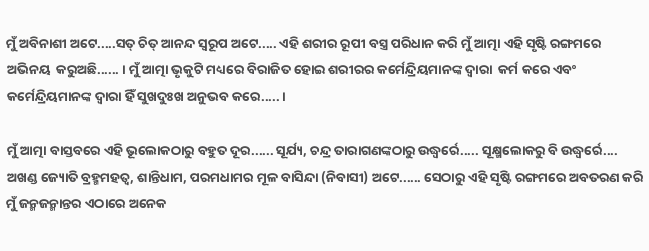ମୁଁ ଅବିନାଶୀ ଅଟେ.....ସତ୍ ଚିତ୍ ଆନନ୍ଦ ସ୍ବରୂପ ଅଟେ..... ଏହି ଶରୀର ରୂପୀ ବସ୍ତ୍ର ପରିଧାନ କରି ମୁଁ ଆତ୍ମା ଏହି ସୃଷ୍ଟି ରଙ୍ଗମରେ ଅଭିନୟ  କରୁଅଛି...... । ମୁଁ ଆତ୍ମା ଭୃକୁଟି ମଧ୍ୟରେ ବିରାଜିତ ହୋଇ ଶରୀରର କର୍ମେନ୍ଦ୍ରିୟମାନଙ୍କ ଦ୍ୱାରା  କର୍ମ କରେ ଏବଂ କର୍ମେନ୍ଦ୍ରିୟମାନଙ୍କ ଦ୍ୱାରା ହିଁ ସୁଖଦୁଃଖ ଅନୁଭବ କରେ..... ।

ମୁଁ ଆତ୍ମା ବାସ୍ତବରେ ଏହି ଭୂଲୋକଠାରୁ ବହୁତ ଦୂର...... ସୂର୍ଯ୍ୟ, ଚନ୍ଦ୍ର ତାରାଗଣଙ୍କଠାରୁ ଉଦ୍ଧ୍ୱର୍ରେ..... ସୂକ୍ଷ୍ମଲୋକରୁ ବି ଉଦ୍ଧ୍ୱର୍ରେ.... ଅଖଣ୍ଡ ଜ୍ୟୋତି ବ୍ରହ୍ମମହତ୍ୱ, ଶାନ୍ତିଧାମ, ପରମଧାମର ମୂଳ ବାସିନ୍ଦା (ନିବାସୀ) ଅଟେ...... ସେଠାରୁ ଏହି ସୃଷ୍ଟି ରଙ୍ଗମରେ ଅବତରଣ କରି ମୁଁ ଜନ୍ମଜନ୍ମାନ୍ତର ଏଠାରେ ଅନେକ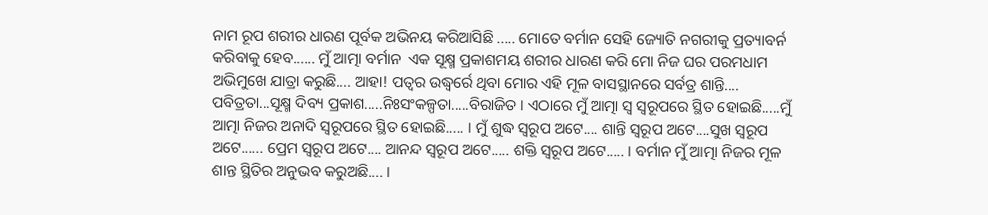ନାମ ରୂପ ଶରୀର ଧାରଣ ପୂର୍ବକ ଅଭିନୟ କରିଆସିଛି ..... ମୋତେ ବର୍ମାନ ସେହି ଜ୍ୟୋତି ନଗରୀକୁ ପ୍ରତ୍ୟାବର୍ନ କରିବାକୁ ହେବ...... ମୁଁ ଆତ୍ମା ବର୍ମାନ  ଏକ ସୂକ୍ଷ୍ମ ପ୍ରକାଶମୟ ଶରୀର ଧାରଣ କରି ମୋ ନିଜ ଘର ପରମଧାମ ଅଭିମୁଖେ ଯାତ୍ରା କରୁଛି.... ଆହା! ପତ୍ୱର ଉଦ୍ଧ୍ୱର୍ରେ ଥିବା ମୋର ଏହି ମୂଳ ବାସସ୍ଥାନରେ ସର୍ବତ୍ର ଶାନ୍ତି.... ପବିତ୍ରତା...ସୂକ୍ଷ୍ମ ଦିବ୍ୟ ପ୍ରକାଶ.....ନିଃସଂକଳ୍ପତା.....ବିରାଜିତ । ଏଠାରେ ମୁଁ ଆତ୍ମା ସ୍ବ ସ୍ବରୂପରେ ସ୍ଥିତ ହୋଇଛି.....ମୁଁ ଆତ୍ମା ନିଜର ଅନାଦି ସ୍ବରୂପରେ ସ୍ଥିତ ହୋଇଛି..... । ମୁଁ ଶୁଦ୍ଧ ସ୍ବରୂପ ଅଟେ.... ଶାନ୍ତି ସ୍ବରୂପ ଅଟେ....ସୁଖ ସ୍ବରୂପ ଅଟେ...... ପ୍ରେମ ସ୍ବରୂପ ଅଟେ.... ଆନନ୍ଦ ସ୍ବରୂପ ଅଟେ..... ଶକ୍ତି ସ୍ବରୂପ ଅଟେ..... । ବର୍ମାନ ମୁଁ ଆତ୍ମା ନିଜର ମୂଳ ଶାନ୍ତ ସ୍ଥିତିର ଅନୁଭବ କରୁଅଛି.... ।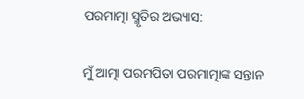ପରମାତ୍ମା ସ୍ମୃତିର ଅଭ୍ୟାସ:

ମୁଁ ଆତ୍ମା ପରମପିତା ପରମାତ୍ମାଙ୍କ ସନ୍ତାନ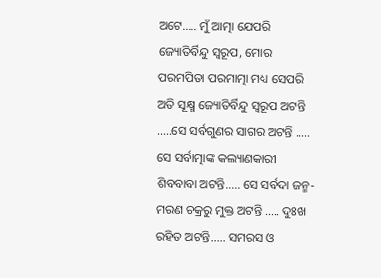ଅଟେ..... ମୁଁ ଆତ୍ମା ଯେପରି ଜ୍ୟୋତିର୍ବିନ୍ଦୁ ସ୍ବରୂପ, ମୋର ପରମପିତା ପରମାତ୍ମା ମଧ୍ୟ ସେପରି ଅତି ସୂକ୍ଷ୍ମ ଜ୍ୟୋତିର୍ବିନ୍ଦୁ ସ୍ବରୂପ ଅଟନ୍ତି .....ସେ ସର୍ବଗୁଣର ସାଗର ଅଟନ୍ତି ..... ସେ ସର୍ବାତ୍ମାଙ୍କ କଲ୍ୟାଣକାରୀ ଶିବବାବା ଅଟନ୍ତି..... ସେ ସର୍ବଦା ଜନ୍ମ-ମରଣ ଚକ୍ରରୁ ମୁକ୍ତ ଅଟନ୍ତି ..... ଦୁଃଖ ରହିତ ଅଟନ୍ତି..... ସମରସ ଓ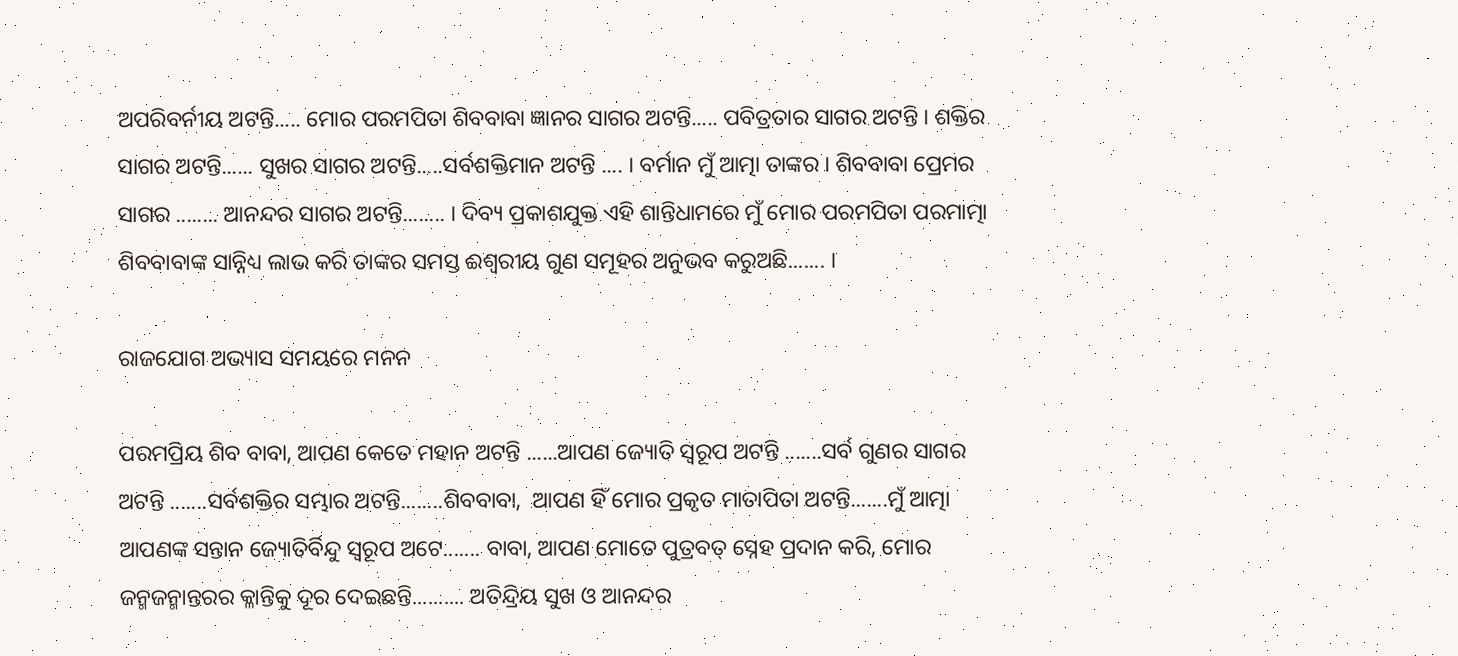ଅପରିବର୍ନୀୟ ଅଟନ୍ତି..... ମୋର ପରମପିତା ଶିବବାବା ଜ୍ଞାନର ସାଗର ଅଟନ୍ତି..... ପବିତ୍ରତାର ସାଗର ଅଟନ୍ତି । ଶକ୍ତିର ସାଗର ଅଟନ୍ତି...... ସୁଖର ସାଗର ଅଟନ୍ତି.....ସର୍ବଶକ୍ତିମାନ ଅଟନ୍ତି .... । ବର୍ମାନ ମୁଁ ଆତ୍ମା ତାଙ୍କର । ଶିବବାବା ପ୍ରେମର ସାଗର ........ ଆନନ୍ଦର ସାଗର ଅଟନ୍ତି........ । ଦିବ୍ୟ ପ୍ରକାଶଯୁକ୍ତ ଏହି ଶାନ୍ତିଧାମରେ ମୁଁ ମୋର ପରମପିତା ପରମାତ୍ମା ଶିବବାବାଙ୍କ ସାନ୍ନିଧ୍ୟ ଲାଭ କରି ତାଙ୍କର ସମସ୍ତ ଈଶ୍ୱରୀୟ ଗୁଣ ସମୂହର ଅନୁଭବ କରୁଅଛି....... ।

ରାଜଯୋଗ ଅଭ୍ୟାସ ସମୟରେ ମନନ

ପରମପ୍ରିୟ ଶିବ ବାବା, ଆପଣ କେତେ ମହାନ ଅଟନ୍ତି ......ଆପଣ ଜ୍ୟୋତି ସ୍ବରୂପ ଅଟନ୍ତି .......ସର୍ବ ଗୁଣର ସାଗର ଅଟନ୍ତି .......ସର୍ବଶକ୍ତିର ସମ୍ଭାର ଅଟନ୍ତି........ଶିବବାବା,  ଆପଣ ହିଁ ମୋର ପ୍ରକୃତ ମାତାପିତା ଅଟନ୍ତି.......ମୁଁ ଆତ୍ମା ଆପଣଙ୍କ ସନ୍ତାନ ଜ୍ୟୋତିର୍ବିନ୍ଦୁ ସ୍ବରୂପ ଅଟେ....... ବାବା, ଆପଣ ମୋତେ ପୁତ୍ରବତ୍ ସ୍ନେହ ପ୍ରଦାନ କରି, ମୋର ଜନ୍ମଜନ୍ମାନ୍ତରର କ୍ଳାନ୍ତିକୁ ଦୂର ଦେଇଛନ୍ତି.......... ଅତିନ୍ଦ୍ରିୟ ସୁଖ ଓ ଆନନ୍ଦର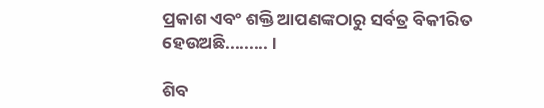ପ୍ରକାଶ ଏବଂ ଶକ୍ତି ଆପଣଙ୍କଠାରୁ ସର୍ବତ୍ର ବିକୀରିତ ହେଉଅଛି......... ।

ଶିବ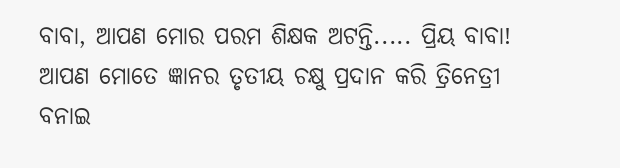ବାବା, ଆପଣ ମୋର ପରମ ଶିକ୍ଷକ ଅଟନ୍ତି..... ପ୍ରିୟ ବାବା! ଆପଣ ମୋତେ ଜ୍ଞାନର ତୃତୀୟ ଚକ୍ଷୁ ପ୍ରଦାନ କରି ତ୍ରିନେତ୍ରୀ ବନାଇ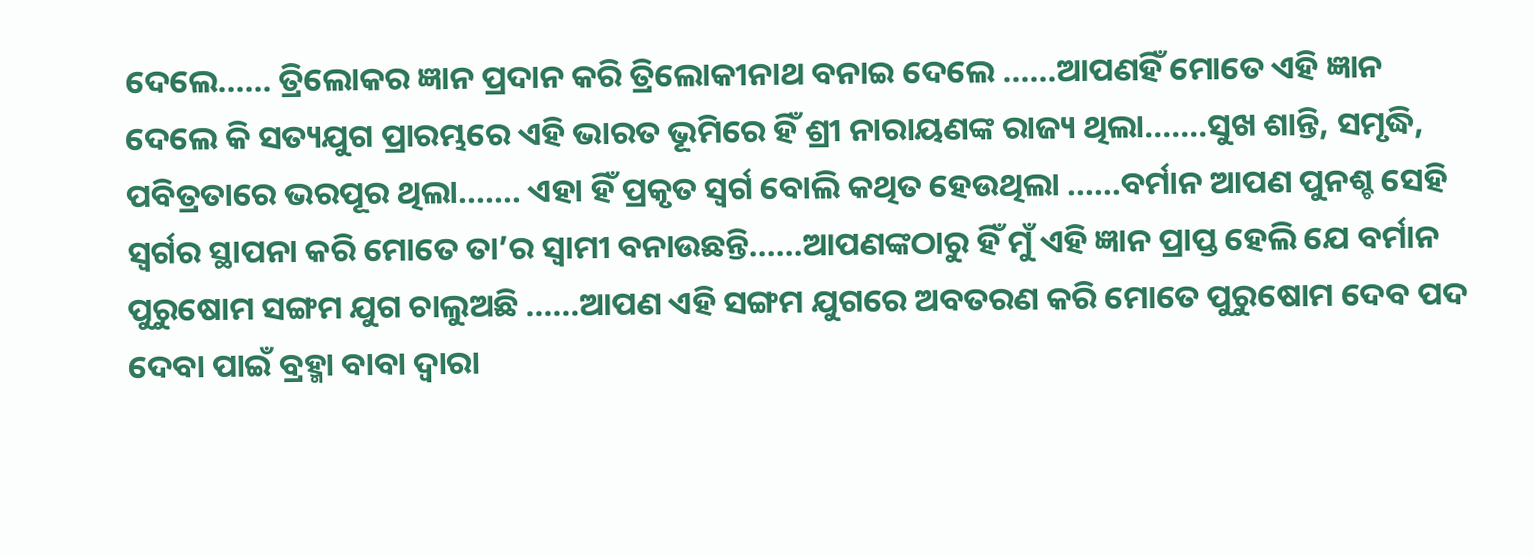ଦେଲେ...... ତ୍ରିଲୋକର ଜ୍ଞାନ ପ୍ରଦାନ କରି ତ୍ରିଲୋକୀନାଥ ବନାଇ ଦେଲେ ......ଆପଣହିଁ ମୋତେ ଏହି ଜ୍ଞାନ ଦେଲେ କି ସତ୍ୟଯୁଗ ପ୍ରାରମ୍ଭରେ ଏହି ଭାରତ ଭୂମିରେ ହିଁ ଶ୍ରୀ ନାରାୟଣଙ୍କ ରାଜ୍ୟ ଥିଲା.......ସୁଖ ଶାନ୍ତି, ସମୃଦ୍ଧି, ପବିତ୍ରତାରେ ଭରପୂର ଥିଲା....... ଏହା ହିଁ ପ୍ରକୃତ ସ୍ବର୍ଗ ବୋଲି କଥିତ ହେଉଥିଲା ......ବର୍ମାନ ଆପଣ ପୁନଶ୍ଚ ସେହି ସ୍ବର୍ଗର ସ୍ଥାପନା କରି ମୋତେ ତା’ର ସ୍ବାମୀ ବନାଉଛନ୍ତି......ଆପଣଙ୍କଠାରୁ ହିଁ ମୁଁ ଏହି ଜ୍ଞାନ ପ୍ରାପ୍ତ ହେଲି ଯେ ବର୍ମାନ ପୁରୁଷୋମ ସଙ୍ଗମ ଯୁଗ ଚାଲୁଅଛି ......ଆପଣ ଏହି ସଙ୍ଗମ ଯୁଗରେ ଅବତରଣ କରି ମୋତେ ପୁରୁଷୋମ ଦେବ ପଦ ଦେବା ପାଇଁ ବ୍ରହ୍ମା ବାବା ଦ୍ୱାରା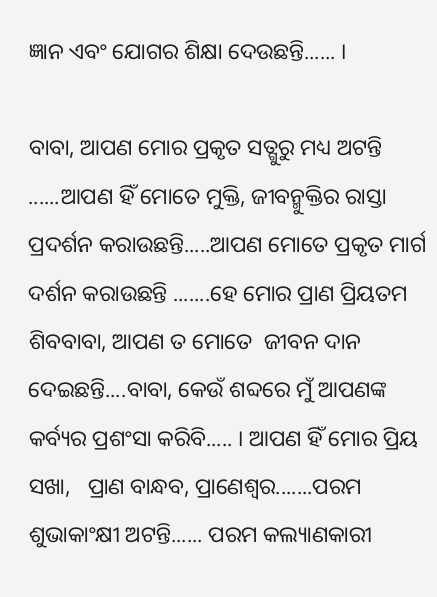ଜ୍ଞାନ ଏବଂ ଯୋଗର ଶିକ୍ଷା ଦେଉଛନ୍ତି...... ।

ବାବା, ଆପଣ ମୋର ପ୍ରକୃତ ସତ୍ଗୁରୁ ମଧ୍ୟ ଅଟନ୍ତି ......ଆପଣ ହିଁ ମୋତେ ମୁକ୍ତି, ଜୀବନ୍ମୁକ୍ତିର ରାସ୍ତା ପ୍ରଦର୍ଶନ କରାଉଛନ୍ତି.....ଆପଣ ମୋତେ ପ୍ରକୃତ ମାର୍ଗ ଦର୍ଶନ କରାଉଛନ୍ତି .......ହେ ମୋର ପ୍ରାଣ ପ୍ରିୟତମ ଶିବବାବା, ଆପଣ ତ ମୋତେ  ଜୀବନ ଦାନ ଦେଇଛନ୍ତି....ବାବା, କେଉଁ ଶବ୍ଦରେ ମୁଁ ଆପଣଙ୍କ କର୍ବ୍ୟର ପ୍ରଶଂସା କରିବି..... । ଆପଣ ହିଁ ମୋର ପ୍ରିୟ ସଖା,   ପ୍ରାଣ ବାନ୍ଧବ, ପ୍ରାଣେଶ୍ୱର.......ପରମ ଶୁଭାକାଂକ୍ଷୀ ଅଟନ୍ତି...... ପରମ କଲ୍ୟାଣକାରୀ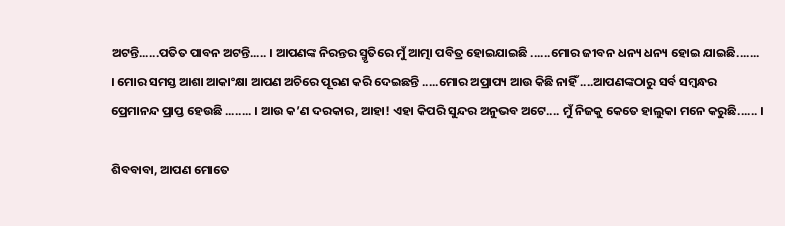ଅଟନ୍ତି......ପତିତ ପାବନ ଅଟନ୍ତି..... । ଆପଣଙ୍କ ନିରନ୍ତର ସ୍ମୃତିରେ ମୁଁ ଆତ୍ମା ପବିତ୍ର ହୋଇଯାଇଛି ......ମୋର ଜୀବନ ଧନ୍ୟ ଧନ୍ୟ ହୋଇ ଯାଇଛି....... । ମୋର ସମସ୍ତ ଆଶା ଆକାଂକ୍ଷା ଆପଣ ଅଚିରେ ପୂରଣ କରି ଦେଇଛନ୍ତି .....ମୋର ଅପ୍ରାପ୍ୟ ଆଉ କିଛି ନାହିଁ ....ଆପଣଙ୍କଠାରୁ ସର୍ବ ସମ୍ବନ୍ଧର ପ୍ରେମାନନ୍ଦ ପ୍ରାପ୍ତ ହେଉଛି ........ । ଆଉ କ’ଣ ଦରକାର, ଆହା! ଏହା କିପରି ସୁନ୍ଦର ଅନୁଭବ ଅଟେ.... ମୁଁ ନିଜକୁ କେତେ ହାଲୁକା ମନେ କରୁଛି...... ।

ଶିବବାବା, ଆପଣ ମୋତେ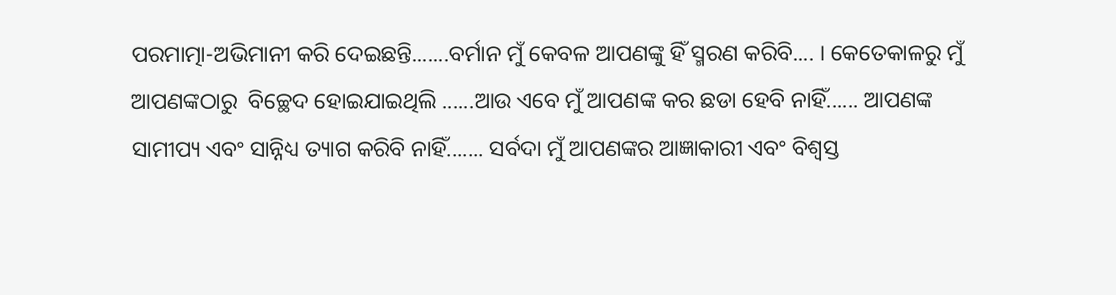ପରମାତ୍ମା-ଅଭିମାନୀ କରି ଦେଇଛନ୍ତି.......ବର୍ମାନ ମୁଁ କେବଳ ଆପଣଙ୍କୁ ହିଁ ସ୍ମରଣ କରିବି.... । କେତେକାଳରୁ ମୁଁ ଆପଣଙ୍କଠାରୁ  ବିଚ୍ଛେଦ ହୋଇଯାଇଥିଲି ......ଆଉ ଏବେ ମୁଁ ଆପଣଙ୍କ କର ଛଡା ହେବି ନାହିଁ...... ଆପଣଙ୍କ ସାମୀପ୍ୟ ଏବଂ ସାନ୍ନିଧ୍ୟ ତ୍ୟାଗ କରିବି ନାହିଁ....... ସର୍ବଦା ମୁଁ ଆପଣଙ୍କର ଆଜ୍ଞାକାରୀ ଏବଂ ବିଶ୍ୱସ୍ତ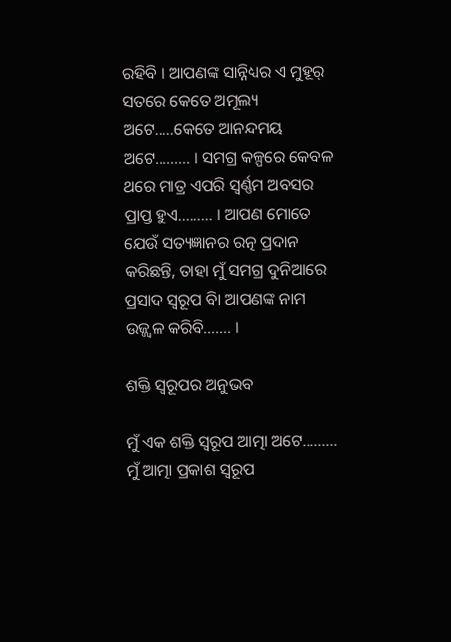ରହିବି । ଆପଣଙ୍କ ସାନ୍ନିଧ୍ୟର ଏ ମୁହୂର୍ ସତରେ କେତେ ଅମୂଲ୍ୟ ଅଟେ.....କେତେ ଆନନ୍ଦମୟ ଅଟେ......... । ସମଗ୍ର କଳ୍ପରେ କେବଳ ଥରେ ମାତ୍ର ଏପରି ସ୍ବର୍ଣ୍ଣମ ଅବସର ପ୍ରାପ୍ତ ହୁଏ......... । ଆପଣ ମୋତେ ଯେଉଁ ସତ୍ୟଜ୍ଞାନର ରତ୍ନ ପ୍ରଦାନ କରିଛନ୍ତି, ତାହା ମୁଁ ସମଗ୍ର ଦୁନିଆରେ ପ୍ରସାଦ ସ୍ବରୂପ ବାି ଆପଣଙ୍କ ନାମ ଉଜ୍ଜ୍ୱଳ କରିବି....... ।

ଶକ୍ତି ସ୍ବରୂପର ଅନୁଭବ

ମୁଁ ଏକ ଶକ୍ତି ସ୍ବରୂପ ଆତ୍ମା ଅଟେ......... ମୁଁ ଆତ୍ମା ପ୍ରକାଶ ସ୍ବରୂପ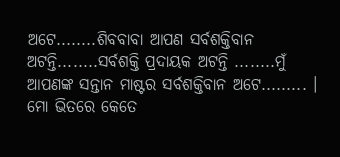ଅଟେ........ଶିବବାବା ଆପଣ ସର୍ବଶକ୍ତିବାନ ଅଟନ୍ତି........ସର୍ବଶକ୍ତି ପ୍ରଦାୟକ ଅଟନ୍ତି ........ମୁଁ ଆପଣଙ୍କ ସନ୍ତାନ ମାଷ୍ଟର ସର୍ବଶକ୍ତିବାନ ଅଟେ......... । ମୋ ଭିତରେ କେତେ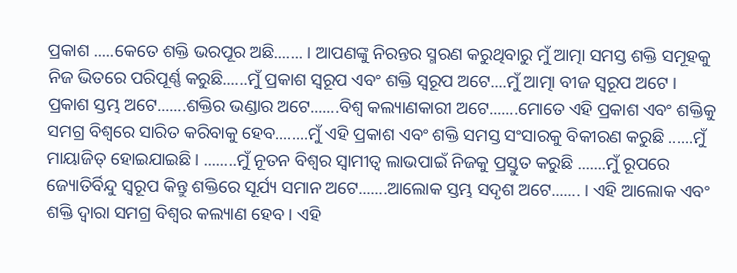ପ୍ରକାଶ .....କେତେ ଶକ୍ତି ଭରପୂର ଅଛି....... । ଆପଣଙ୍କୁ ନିରନ୍ତର ସ୍ମରଣ କରୁଥିବାରୁ ମୁଁ ଆତ୍ମା ସମସ୍ତ ଶକ୍ତି ସମୂହକୁ ନିଜ ଭିତରେ ପରିପୂର୍ଣ୍ଣ କରୁଛି......ମୁଁ ପ୍ରକାଶ ସ୍ବରୂପ ଏବଂ ଶକ୍ତି ସ୍ବରୂପ ଅଟେ....ମୁଁ ଆତ୍ମା ବୀଜ ସ୍ବରୂପ ଅଟେ । ପ୍ରକାଶ ସ୍ତମ୍ଭ ଅଟେ.......ଶକ୍ତିର ଭଣ୍ଡାର ଅଟେ.......ବିଶ୍ୱ କଲ୍ୟାଣକାରୀ ଅଟେ.......ମୋତେ ଏହି ପ୍ରକାଶ ଏବଂ ଶକ୍ତିକୁ ସମଗ୍ର ବିଶ୍ୱରେ ସାରିତ କରିବାକୁ ହେବ........ମୁଁ ଏହି ପ୍ରକାଶ ଏବଂ ଶକ୍ତି ସମସ୍ତ ସଂସାରକୁ ବିକୀରଣ କରୁଛି ......ମୁଁ ମାୟାଜିତ୍ ହୋଇଯାଇଛି । ........ମୁଁ ନୂତନ ବିଶ୍ୱର ସ୍ବାମୀତ୍ୱ ଲାଭପାଇଁ ନିଜକୁ ପ୍ରସ୍ତୁତ କରୁଛି .......ମୁଁ ରୂପରେ ଜ୍ୟୋତିର୍ବିନ୍ଦୁ ସ୍ବରୂପ କିନ୍ତୁ ଶକ୍ତିରେ ସୂର୍ଯ୍ୟ ସମାନ ଅଟେ.......ଆଲୋକ ସ୍ତମ୍ଭ ସଦୃଶ ଅଟେ....... । ଏହି ଆଲୋକ ଏବଂ ଶକ୍ତି ଦ୍ୱାରା ସମଗ୍ର ବିଶ୍ୱର କଲ୍ୟାଣ ହେବ । ଏହି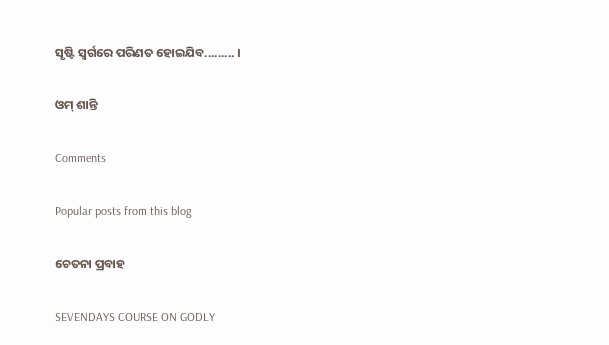ସୃଷ୍ଟି ସ୍ବର୍ଗରେ ପରିଣତ ହୋଇଯିବ......... ।

ଓମ୍ ଶାନ୍ତି

Comments

Popular posts from this blog

ଚେତନା ପ୍ରବାହ

SEVENDAYS COURSE ON GODLY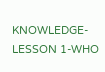KNOWLEDGE-LESSON 1-WHO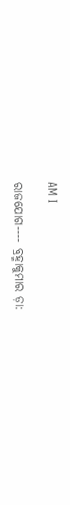AM I

ରାଜଯୋଗ---- ବ୍ରହ୍ମାକୁମାର ଡ଼ା: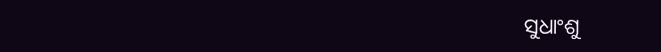ସୁଧାଂଶୁ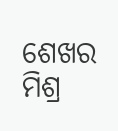ଶେଖର ମିଶ୍ର